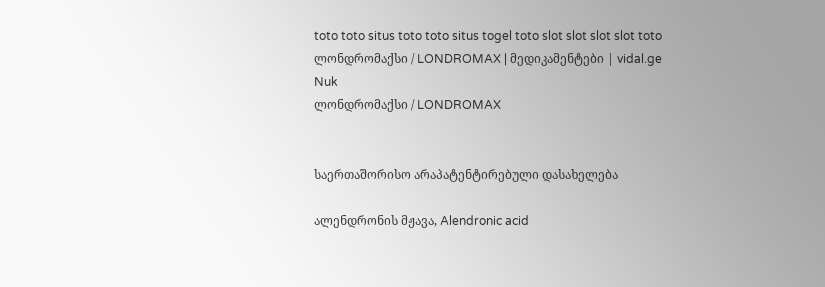toto toto situs toto toto situs togel toto slot slot slot slot toto
ლონდრომაქსი / LONDROMAX | მედიკამენტები | vidal.ge
Nuk
ლონდრომაქსი / LONDROMAX


საერთაშორისო არაპატენტირებული დასახელება

ალენდრონის მჟავა, Alendronic acid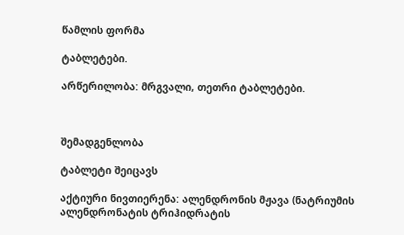წამლის ფორმა

ტაბლეტები.

არწერილობა: მრგვალი, თეთრი ტაბლეტები.



შემადგენლობა

ტაბლეტი შეიცავს

აქტიური ნივთიერენა: ალენდრონის მჟავა (ნატრიუმის ალენდრონატის ტრიჰიდრატის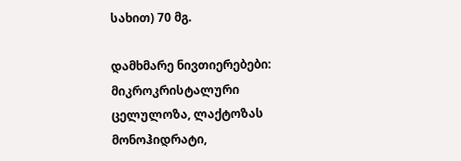სახით) 70 მგ.

დამხმარე ნივთიერებები: მიკროკრისტალური ცელულოზა, ლაქტოზას მონოჰიდრატი,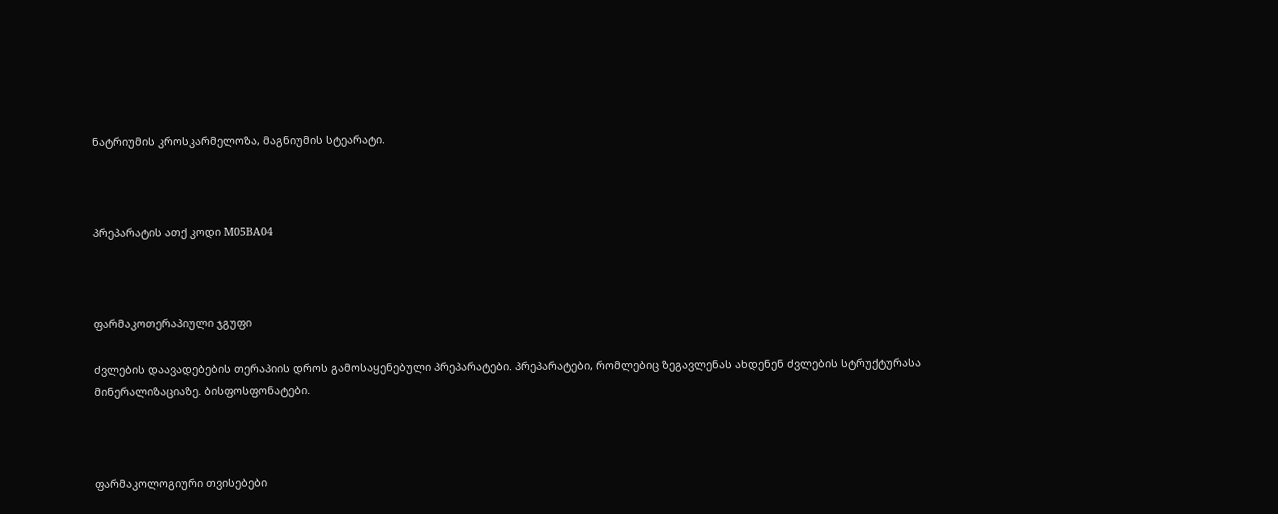ნატრიუმის კროსკარმელოზა, მაგნიუმის სტეარატი.



პრეპარატის ათქ კოდი M05BA04



ფარმაკოთერაპიული ჯგუფი

ძვლების დაავადებების თერაპიის დროს გამოსაყენებული პრეპარატები. პრეპარატები, რომლებიც ზეგავლენას ახდენენ ძვლების სტრუქტურასა მინერალიზაციაზე. ბისფოსფონატები.



ფარმაკოლოგიური თვისებები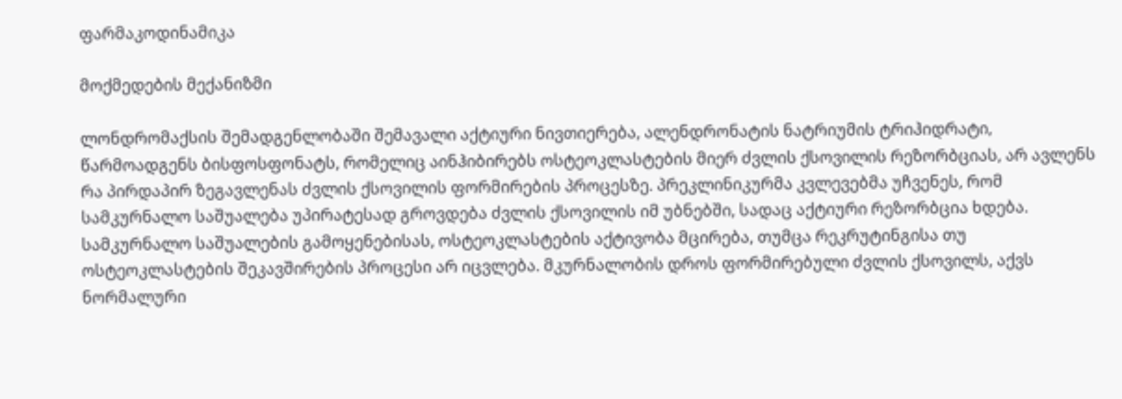ფარმაკოდინამიკა

მოქმედების მექანიზმი

ლონდრომაქსის შემადგენლობაში შემავალი აქტიური ნივთიერება, ალენდრონატის ნატრიუმის ტრიჰიდრატი, წარმოადგენს ბისფოსფონატს, რომელიც აინჰიბირებს ოსტეოკლასტების მიერ ძვლის ქსოვილის რეზორბციას, არ ავლენს რა პირდაპირ ზეგავლენას ძვლის ქსოვილის ფორმირების პროცესზე. პრეკლინიკურმა კვლევებმა უჩვენეს, რომ სამკურნალო საშუალება უპირატესად გროვდება ძვლის ქსოვილის იმ უბნებში, სადაც აქტიური რეზორბცია ხდება. სამკურნალო საშუალების გამოყენებისას, ოსტეოკლასტების აქტივობა მცირება, თუმცა რეკრუტინგისა თუ ოსტეოკლასტების შეკავშირების პროცესი არ იცვლება. მკურნალობის დროს ფორმირებული ძვლის ქსოვილს, აქვს ნორმალური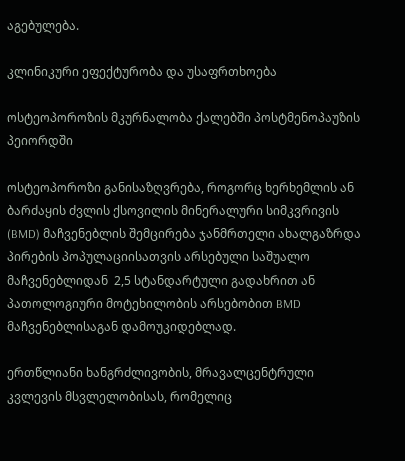აგებულება.

კლინიკური ეფექტურობა და უსაფრთხოება

ოსტეოპოროზის მკურნალობა ქალებში პოსტმენოპაუზის პეიორდში

ოსტეოპოროზი განისაზღვრება, როგორც ხერხემლის ან ბარძაყის ძვლის ქსოვილის მინერალური სიმკვრივის (BMD) მაჩვენებლის შემცირება ჯანმრთელი ახალგაზრდა პირების პოპულაციისათვის არსებული საშუალო მაჩვენებლიდან  2,5 სტანდარტული გადახრით ან პათოლოგიური მოტეხილობის არსებობით BMD მაჩვენებლისაგან დამოუკიდებლად.

ერთწლიანი ხანგრძლივობის, მრავალცენტრული კვლევის მსვლელობისას, რომელიც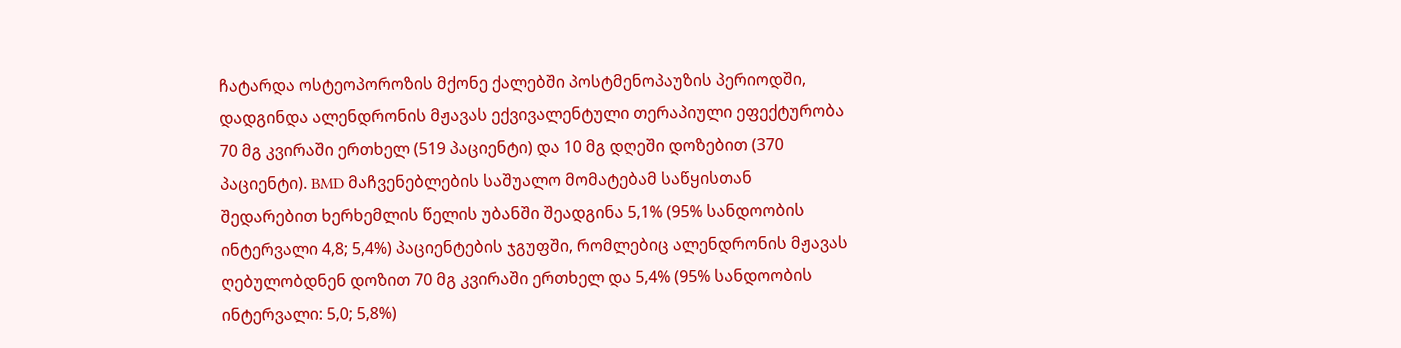ჩატარდა ოსტეოპოროზის მქონე ქალებში პოსტმენოპაუზის პერიოდში, დადგინდა ალენდრონის მჟავას ექვივალენტული თერაპიული ეფექტურობა 70 მგ კვირაში ერთხელ (519 პაციენტი) და 10 მგ დღეში დოზებით (370 პაციენტი). BMD მაჩვენებლების საშუალო მომატებამ საწყისთან შედარებით ხერხემლის წელის უბანში შეადგინა 5,1% (95% სანდოობის ინტერვალი 4,8; 5,4%) პაციენტების ჯგუფში, რომლებიც ალენდრონის მჟავას ღებულობდნენ დოზით 70 მგ კვირაში ერთხელ და 5,4% (95% სანდოობის ინტერვალი: 5,0; 5,8%)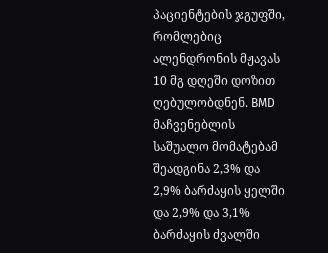პაციენტების ჯგუფში, რომლებიც ალენდრონის მჟავას 10 მგ დღეში დოზით ღებულობდნენ. BMD მაჩვენებლის საშუალო მომატებამ შეადგინა 2,3% და 2,9% ბარძაყის ყელში და 2,9% და 3,1% ბარძაყის ძვალში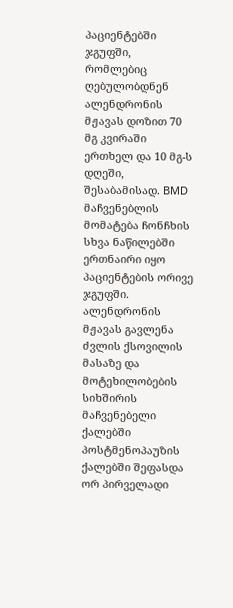პაციენტებში ჯგუფში, რომლებიც ღებულობდნენ ალენდრონის მჟავას დოზით 70 მგ კვირაში ერთხელ და 10 მგ-ს დღეში, შესაბამისად. BMD მაჩვენებლის მომატება ჩონჩხის სხვა ნაწილებში ერთნაირი იყო პაციენტების ორივე ჯგუფში. ალენდრონის მჟავას გავლენა ძვლის ქსოვილის მასაზე და მოტეხილობების სიხშირის მაჩვენებელი ქალებში პოსტმენოპაუზის ქალებში შეფასდა ორ პირველადი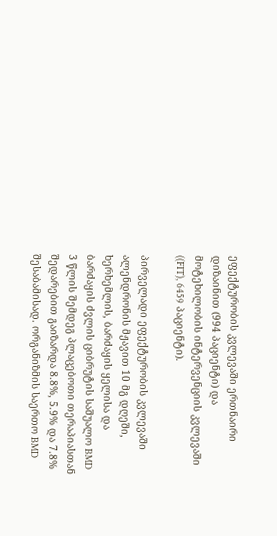ეფექტურობის კვლევაში ერთნაირი დიზაინით (994 პაციენტი) და მოტეხილობის ინტერვენციის კვლევაში ((FIT), 6459 პაციენტი).

პირველადი ეფექტურობის კვლევაში ალენდრონის მჟავით 10 მგ დღეში, ხერხემლის, ბარძაყის ყელისა და ბარძაყის ძვლის ციბრუტის საშუალო BMD 3 წლის შემდეგ პლაცებოთი თერაპიასთან შედარებით გაიზარდა 8.8%, 5.9% და 7.8% შესაბამისად. ორგანიზმის საერთო BMD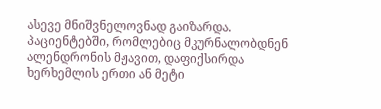ასევე მნიშვნელოვნად გაიზარდა. პაციენტებში, რომლებიც მკურნალობდნენ ალენდრონის მჟავით, დაფიქსირდა ხერხემლის ერთი ან მეტი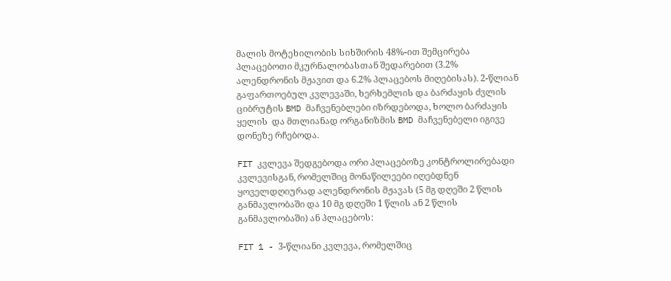მალის მოტეხილობის სიხშირის 48%-ით შემცირება პლაცებოთი მკურნალობასთან შედარებით (3.2% ალენდრონის მჟავით და 6.2% პლაცებოს მიღებისას). 2-წლიან გაფართოებულ კვლევაში, ხერხემლის და ბარძაყის ძვლის ციბრუტის BMD მაჩვენებლები იზრდებოდა, ხოლო ბარძაყის ყელის  და მთლიანად ორგანიზმის BMD მაჩვენებელი იგივე დონეზე რჩებოდა.

FIT კვლევა შედგებოდა ორი პლაცებოზე კონტროლირებადი კვლევისგან, რომელშიც მონაწილეები იღებდნენ ყოველდღიურად ალენდრონის მჟავას (5 მგ დღეში 2 წლის განმავლობაში და 10 მგ დღეში 1 წლის ან 2 წლის განმავლობაში) ან პლაცებოს:

FIT 1 - 3-წლიანი კვლევა, რომელშიც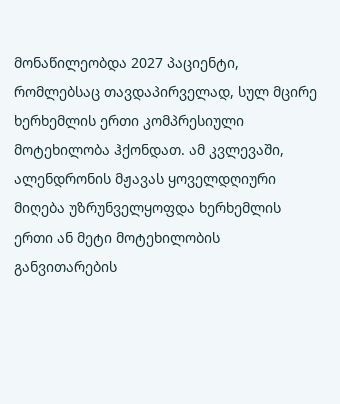მონაწილეობდა 2027 პაციენტი, რომლებსაც თავდაპირველად, სულ მცირე ხერხემლის ერთი კომპრესიული მოტეხილობა ჰქონდათ. ამ კვლევაში, ალენდრონის მჟავას ყოველდღიური მიღება უზრუნველყოფდა ხერხემლის ერთი ან მეტი მოტეხილობის განვითარების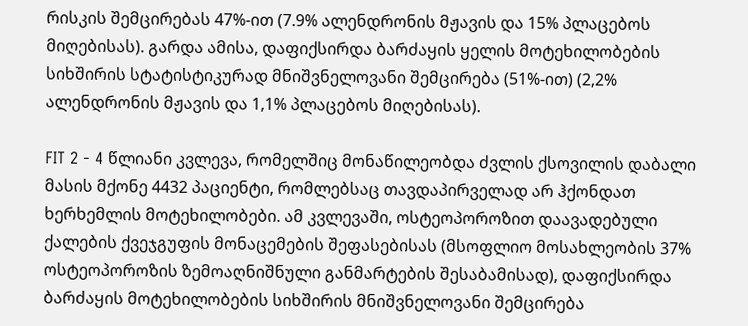რისკის შემცირებას 47%-ით (7.9% ალენდრონის მჟავის და 15% პლაცებოს მიღებისას). გარდა ამისა, დაფიქსირდა ბარძაყის ყელის მოტეხილობების სიხშირის სტატისტიკურად მნიშვნელოვანი შემცირება (51%-ით) (2,2% ალენდრონის მჟავის და 1,1% პლაცებოს მიღებისას).

FIT 2 - 4 წლიანი კვლევა, რომელშიც მონაწილეობდა ძვლის ქსოვილის დაბალი მასის მქონე 4432 პაციენტი, რომლებსაც თავდაპირველად არ ჰქონდათ ხერხემლის მოტეხილობები. ამ კვლევაში, ოსტეოპოროზით დაავადებული ქალების ქვეჯგუფის მონაცემების შეფასებისას (მსოფლიო მოსახლეობის 37% ოსტეოპოროზის ზემოაღნიშნული განმარტების შესაბამისად), დაფიქსირდა ბარძაყის მოტეხილობების სიხშირის მნიშვნელოვანი შემცირება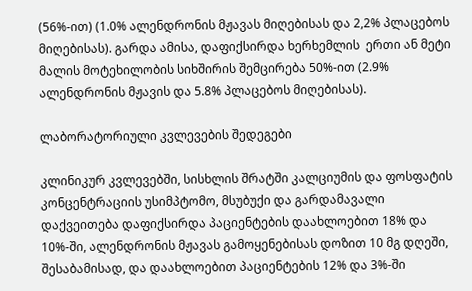(56%-ით) (1.0% ალენდრონის მჟავას მიღებისას და 2,2% პლაცებოს მიღებისას). გარდა ამისა, დაფიქსირდა ხერხემლის  ერთი ან მეტი მალის მოტეხილობის სიხშირის შემცირება 50%-ით (2.9% ალენდრონის მჟავის და 5.8% პლაცებოს მიღებისას).

ლაბორატორიული კვლევების შედეგები

კლინიკურ კვლევებში, სისხლის შრატში კალციუმის და ფოსფატის კონცენტრაციის უსიმპტომო, მსუბუქი და გარდამავალი დაქვეითება დაფიქსირდა პაციენტების დაახლოებით 18% და 10%-ში, ალენდრონის მჟავას გამოყენებისას დოზით 10 მგ დღეში, შესაბამისად, და დაახლოებით პაციენტების 12% და 3%-ში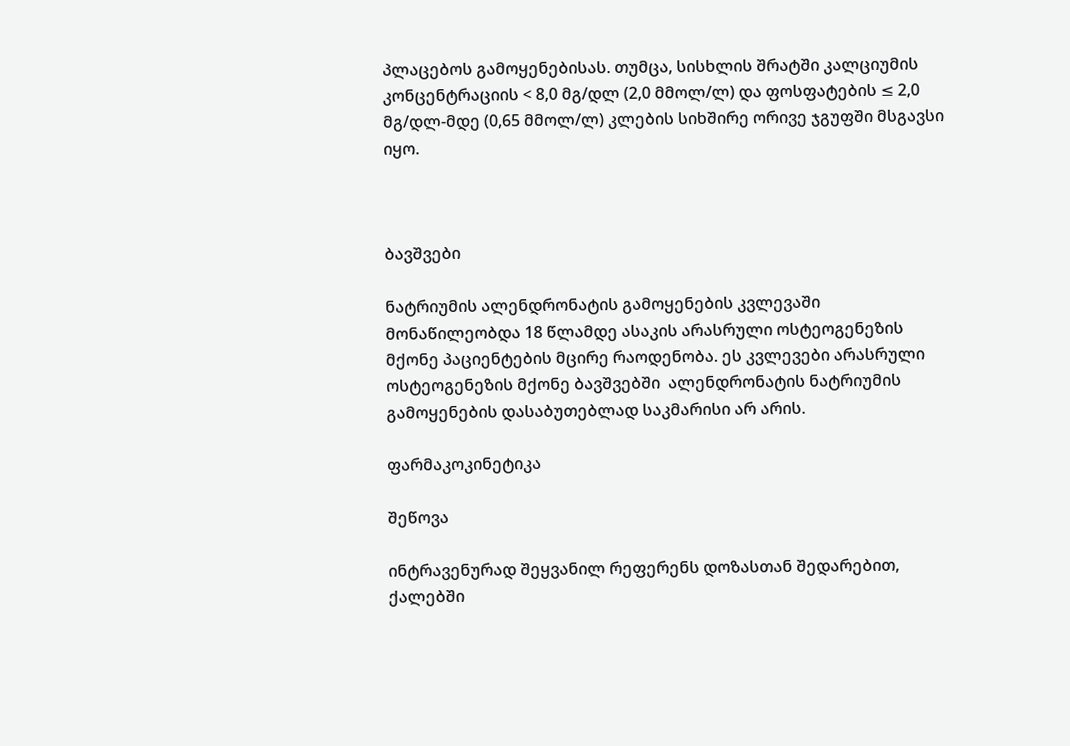პლაცებოს გამოყენებისას. თუმცა, სისხლის შრატში კალციუმის კონცენტრაციის < 8,0 მგ/დლ (2,0 მმოლ/ლ) და ფოსფატების ≤ 2,0 მგ/დლ-მდე (0,65 მმოლ/ლ) კლების სიხშირე ორივე ჯგუფში მსგავსი იყო.



ბავშვები

ნატრიუმის ალენდრონატის გამოყენების კვლევაში მონაწილეობდა 18 წლამდე ასაკის არასრული ოსტეოგენეზის მქონე პაციენტების მცირე რაოდენობა. ეს კვლევები არასრული ოსტეოგენეზის მქონე ბავშვებში  ალენდრონატის ნატრიუმის გამოყენების დასაბუთებლად საკმარისი არ არის.

ფარმაკოკინეტიკა

შეწოვა

ინტრავენურად შეყვანილ რეფერენს დოზასთან შედარებით, ქალებში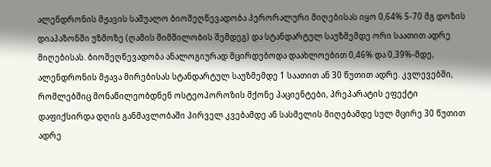ალენდრონის მჟავის საშუალო ბიოშეღწევადობა პერორალური მიღებისას იყო 0,64% 5-70 მგ დოზის დიაპაზონში უზმოზე (ღამის შიმშილობის შემდეგ) და სტანდარტულ საუზმემდე ორი საათით ადრე მიღებისას. ბიოშეღწევადობა ანალოგიურად მცირდებოდა დაახლოებით 0,46% და 0,39%-მდე, ალენდრონის მჟავა მირებისას სტანდარტულ საუზმემდე 1 საათით ან 30 წუთით ადრე. კვლევებში, რომლებშიც მონაწილეობდნენ ოსტეოპოროზის მქონე პაციენტები, პრეპარატის ეფექტი დაფიქსირდა დღის განმავლობაში პირველ კვებამდე ან სასმელის მიღებამდე სულ მცირე 30 წუთით ადრე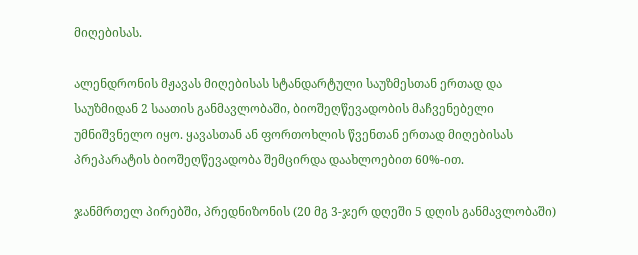მიღებისას.

ალენდრონის მჟავას მიღებისას სტანდარტული საუზმესთან ერთად და საუზმიდან 2 საათის განმავლობაში, ბიოშეღწევადობის მაჩვენებელი უმნიშვნელო იყო. ყავასთან ან ფორთოხლის წვენთან ერთად მიღებისას პრეპარატის ბიოშეღწევადობა შემცირდა დაახლოებით 60%-ით.

ჯანმრთელ პირებში, პრედნიზონის (20 მგ 3-ჯერ დღეში 5 დღის განმავლობაში)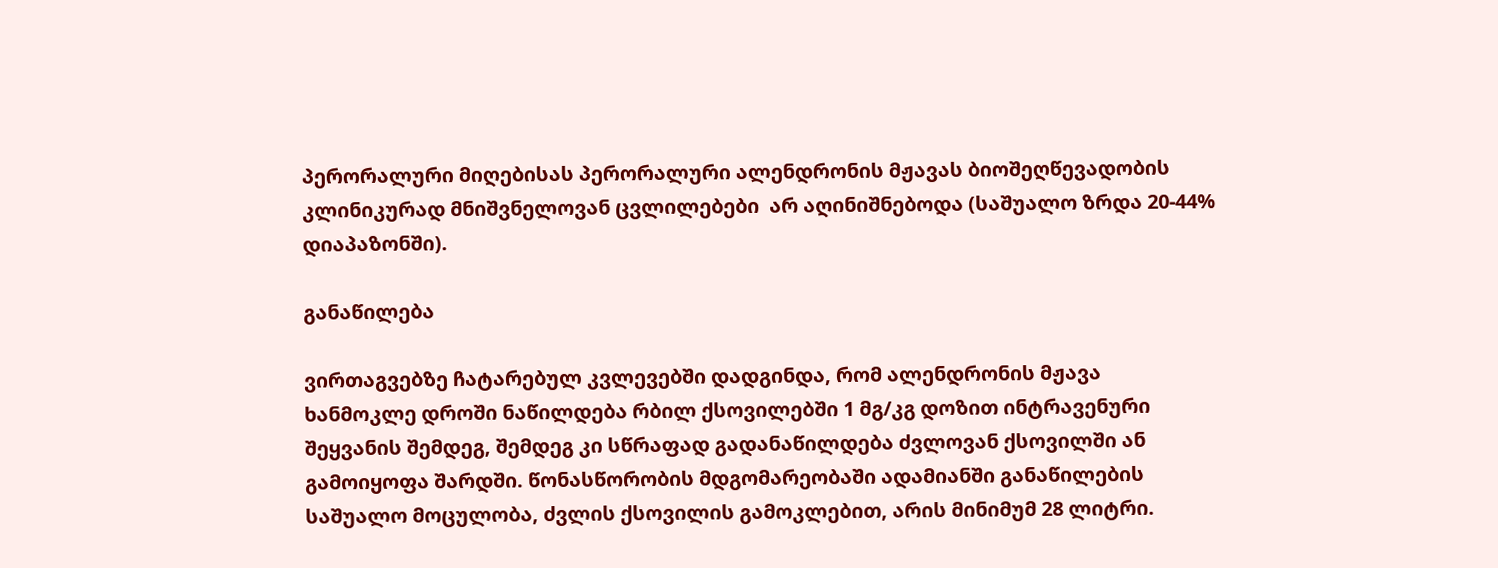პერორალური მიღებისას პერორალური ალენდრონის მჟავას ბიოშეღწევადობის კლინიკურად მნიშვნელოვან ცვლილებები  არ აღინიშნებოდა (საშუალო ზრდა 20-44% დიაპაზონში).

განაწილება

ვირთაგვებზე ჩატარებულ კვლევებში დადგინდა, რომ ალენდრონის მჟავა ხანმოკლე დროში ნაწილდება რბილ ქსოვილებში 1 მგ/კგ დოზით ინტრავენური შეყვანის შემდეგ, შემდეგ კი სწრაფად გადანაწილდება ძვლოვან ქსოვილში ან გამოიყოფა შარდში. წონასწორობის მდგომარეობაში ადამიანში განაწილების საშუალო მოცულობა, ძვლის ქსოვილის გამოკლებით, არის მინიმუმ 28 ლიტრი.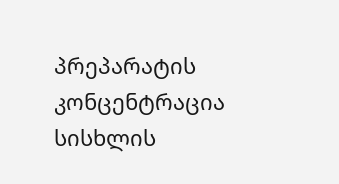პრეპარატის კონცენტრაცია სისხლის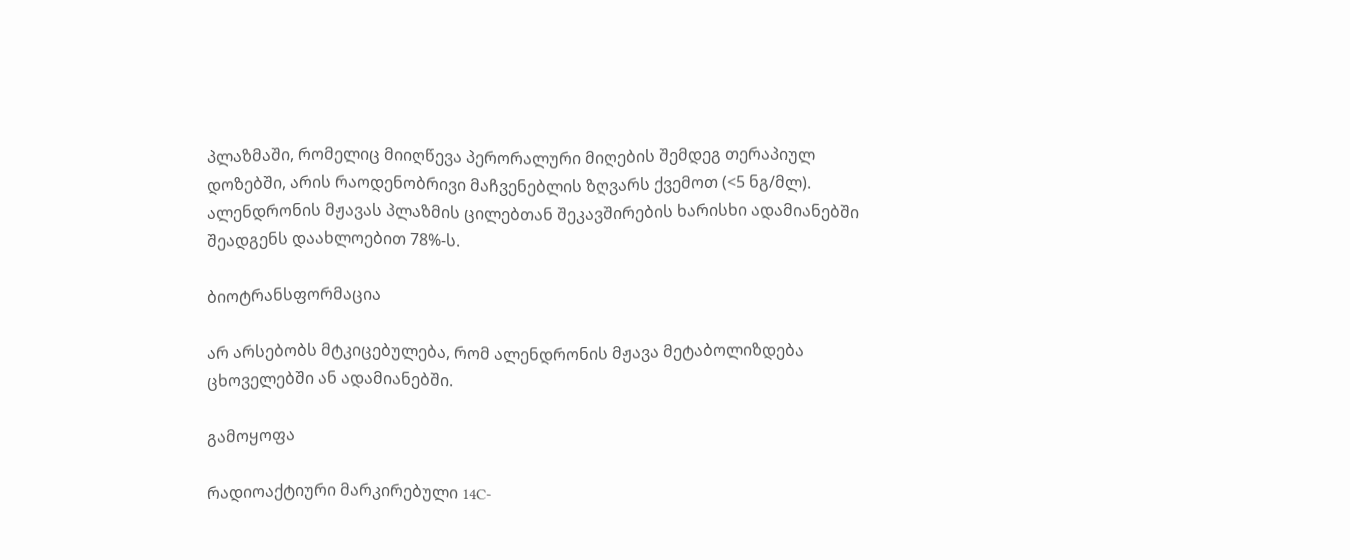პლაზმაში, რომელიც მიიღწევა პერორალური მიღების შემდეგ თერაპიულ დოზებში, არის რაოდენობრივი მაჩვენებლის ზღვარს ქვემოთ (<5 ნგ/მლ). ალენდრონის მჟავას პლაზმის ცილებთან შეკავშირების ხარისხი ადამიანებში შეადგენს დაახლოებით 78%-ს.

ბიოტრანსფორმაცია

არ არსებობს მტკიცებულება, რომ ალენდრონის მჟავა მეტაბოლიზდება ცხოველებში ან ადამიანებში.

გამოყოფა

რადიოაქტიური მარკირებული 14C-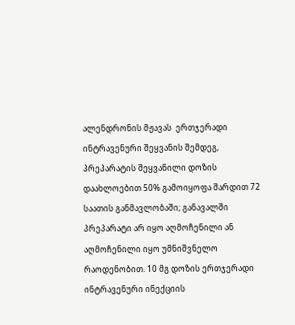ალენდრონის მჟავას  ერთჯერადი ინტრავენური შეყვანის შემდეგ, პრეპარატის შეყვანილი დოზის დაახლოებით 50% გამოიყოფა შარდით 72 საათის განმავლობაში; განავალში პრეპარატი არ იყო აღმოჩენილი ან აღმოჩენილი იყო უმნიშვნელო რაოდენობით. 10 მგ დოზის ერთჯერადი ინტრავენური ინექციის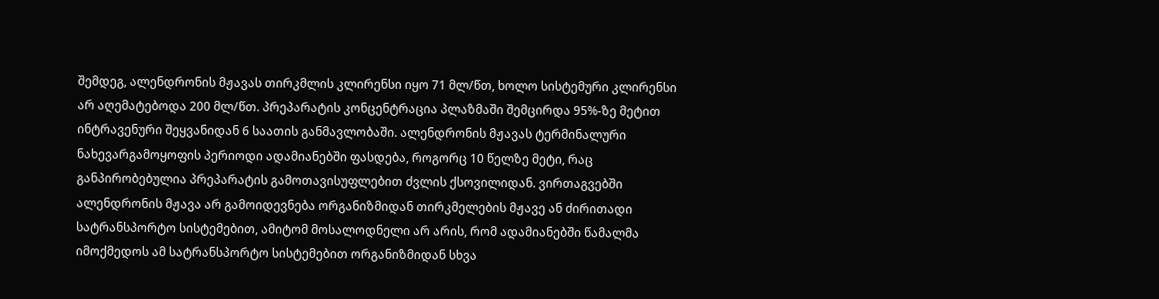შემდეგ, ალენდრონის მჟავას თირკმლის კლირენსი იყო 71 მლ/წთ, ხოლო სისტემური კლირენსი არ აღემატებოდა 200 მლ/წთ. პრეპარატის კონცენტრაცია პლაზმაში შემცირდა 95%-ზე მეტით ინტრავენური შეყვანიდან 6 საათის განმავლობაში. ალენდრონის მჟავას ტერმინალური ნახევარგამოყოფის პერიოდი ადამიანებში ფასდება, როგორც 10 წელზე მეტი, რაც განპირობებულია პრეპარატის გამოთავისუფლებით ძვლის ქსოვილიდან. ვირთაგვებში ალენდრონის მჟავა არ გამოიდევნება ორგანიზმიდან თირკმელების მჟავე ან ძირითადი სატრანსპორტო სისტემებით, ამიტომ მოსალოდნელი არ არის, რომ ადამიანებში წამალმა იმოქმედოს ამ სატრანსპორტო სისტემებით ორგანიზმიდან სხვა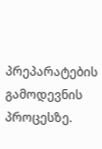პრეპარატების გამოდევნის პროცესზე.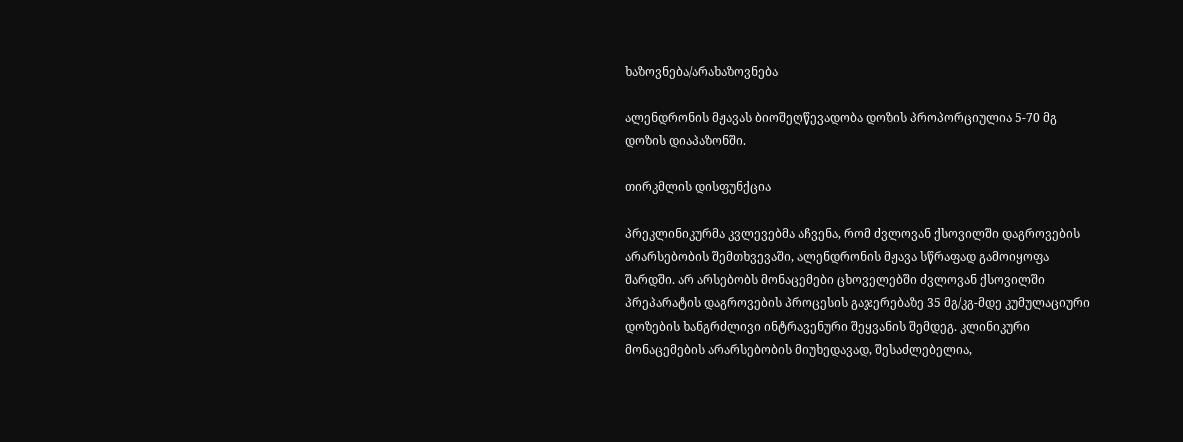ხაზოვნება/არახაზოვნება

ალენდრონის მჟავას ბიოშეღწევადობა დოზის პროპორციულია 5-70 მგ დოზის დიაპაზონში.

თირკმლის დისფუნქცია

პრეკლინიკურმა კვლევებმა აჩვენა, რომ ძვლოვან ქსოვილში დაგროვების არარსებობის შემთხვევაში, ალენდრონის მჟავა სწრაფად გამოიყოფა შარდში. არ არსებობს მონაცემები ცხოველებში ძვლოვან ქსოვილში პრეპარატის დაგროვების პროცესის გაჯერებაზე 35 მგ/კგ-მდე კუმულაციური დოზების ხანგრძლივი ინტრავენური შეყვანის შემდეგ. კლინიკური მონაცემების არარსებობის მიუხედავად, შესაძლებელია,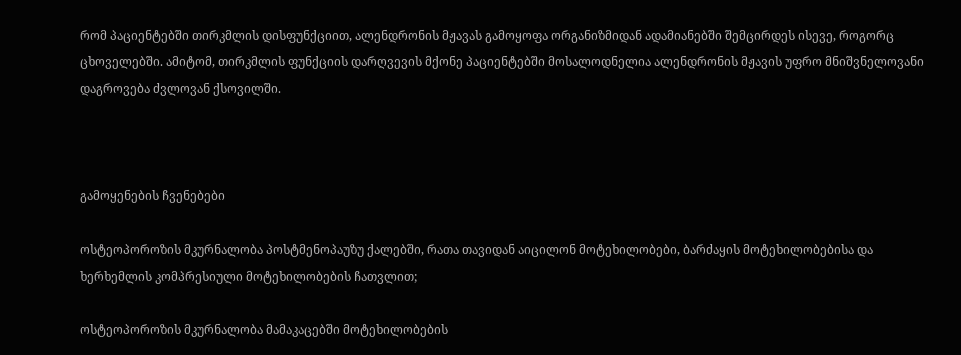რომ პაციენტებში თირკმლის დისფუნქციით, ალენდრონის მჟავას გამოყოფა ორგანიზმიდან ადამიანებში შემცირდეს ისევე, როგორც ცხოველებში. ამიტომ, თირკმლის ფუნქციის დარღვევის მქონე პაციენტებში მოსალოდნელია ალენდრონის მჟავის უფრო მნიშვნელოვანი დაგროვება ძვლოვან ქსოვილში.



გამოყენების ჩვენებები

ოსტეოპოროზის მკურნალობა პოსტმენოპაუზუ ქალებში, რათა თავიდან აიცილონ მოტეხილობები, ბარძაყის მოტეხილობებისა და ხერხემლის კომპრესიული მოტეხილობების ჩათვლით;

ოსტეოპოროზის მკურნალობა მამაკაცებში მოტეხილობების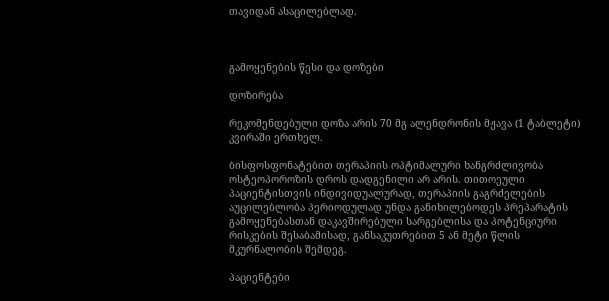თავიდან ასაცილებლად.



გამოყენების წესი და დოზები

დოზირება

რეკომენდებული დოზა არის 70 მგ ალენდრონის მჟავა (1 ტაბლეტი) კვირაში ერთხელ.

ბისფოსფონატებით თერაპიის ოპტიმალური ხანგრძლივობა ოსტეოპოროზის დროს დადგენილი არ არის. თითოეული პაციენტისთვის ინდივიდუალურად, თერაპიის გაგრძელების აუცილებლობა პერიოდულად უნდა განიხილებოდეს პრეპარატის გამოყენებასთან დაკავშირებული სარგებლისა და პოტენციური რისკების შესაბამისად, განსაკუთრებით 5 ან მეტი წლის მკურნალობის შემდეგ.

პაციენტები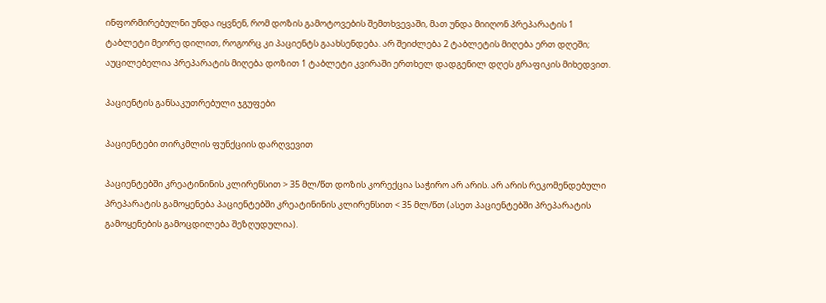ინფორმირებულნი უნდა იყვნენ, რომ დოზის გამოტოვების შემთხვევაში, მათ უნდა მიიღონ პრეპარატის 1 ტაბლეტი მეორე დილით, როგორც კი პაციენტს გაახსენდება. არ შეიძლება 2 ტაბლეტის მიღება ერთ დღეში; აუცილებელია პრეპარატის მიღება დოზით 1 ტაბლეტი კვირაში ერთხელ დადგენილ დღეს გრაფიკის მიხედვით.

პაციენტის განსაკუთრებული ჯგუფები

პაციენტები თირკმლის ფუნქციის დარღვევით

პაციენტებში კრეატინინის კლირენსით > 35 მლ/წთ დოზის კორექცია საჭირო არ არის. არ არის რეკომენდებული პრეპარატის გამოყენება პაციენტებში კრეატინინის კლირენსით < 35 მლ/წთ (ასეთ პაციენტებში პრეპარატის გამოყენების გამოცდილება შეზღუდულია).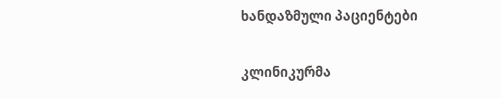ხანდაზმული პაციენტები

კლინიკურმა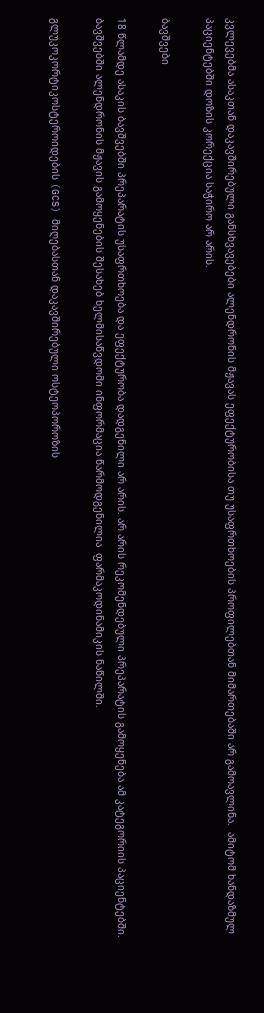კვლევებმა ასაკთან დაკავშირებული განსხვავებები ალენდრონის მჟავას ეფექტურობისა თუ უსაფრთხოების პროფილებთან მიმართებაში არ გამოავლინა.  ამიტომ ხანდაზმულ პაციენტებში დოზის კორექცია საჭირო არ არის.

ბავშვები

18 წლამდე ასაკის ბავშვებში პრეპარატის უსაფრთხოება და ეფექტურობა დადგენილი არ არის. არ არის რეკომენდებული პრეპარატის გამოყენება ამ კატეგორიის პაციენტებში. ბავშვებში ალენდრონის მჟავის გამოყენების შესახებ ხელმისაწვდომი ინფორმაცია წარმოდგენილია  ფარმაკოდინამიკის ნაწილში.

გლუკოკორტიკოსტეროიდების (GCS) მიღებასთან დაკავშირებული ოსტეოპოროზის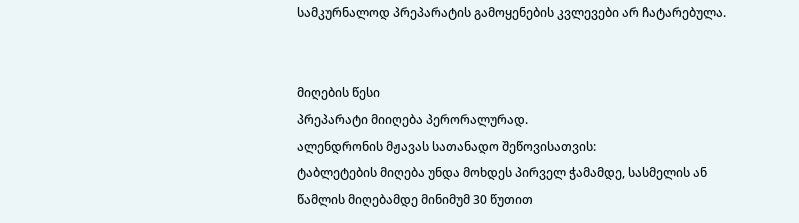სამკურნალოდ პრეპარატის გამოყენების კვლევები არ ჩატარებულა.


მიღების წესი
პრეპარატი მიიღება პერორალურად.
ალენდრონის მჟავას სათანადო შეწოვისათვის:
ტაბლეტების მიღება უნდა მოხდეს პირველ ჭამამდე, სასმელის ან წამლის მიღებამდე მინიმუმ 30 წუთით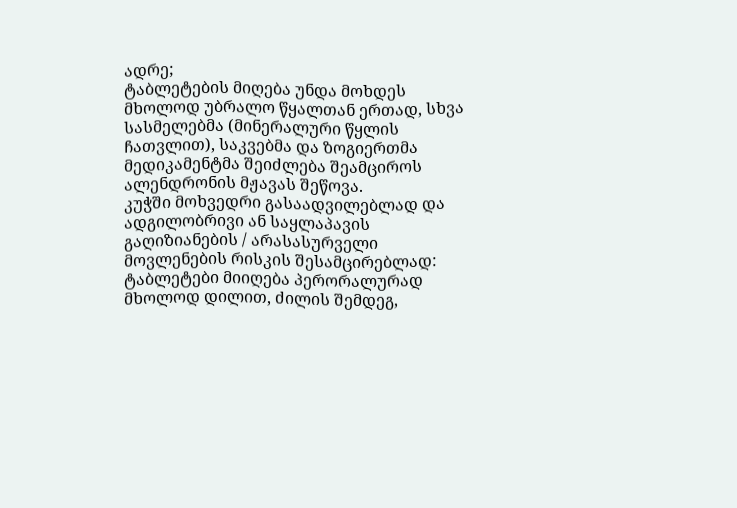ადრე;
ტაბლეტების მიღება უნდა მოხდეს მხოლოდ უბრალო წყალთან ერთად, სხვა სასმელებმა (მინერალური წყლის ჩათვლით), საკვებმა და ზოგიერთმა მედიკამენტმა შეიძლება შეამციროს ალენდრონის მჟავას შეწოვა.
კუჭში მოხვედრი გასაადვილებლად და ადგილობრივი ან საყლაპავის გაღიზიანების / არასასურველი მოვლენების რისკის შესამცირებლად:
ტაბლეტები მიიღება პერორალურად მხოლოდ დილით, ძილის შემდეგ,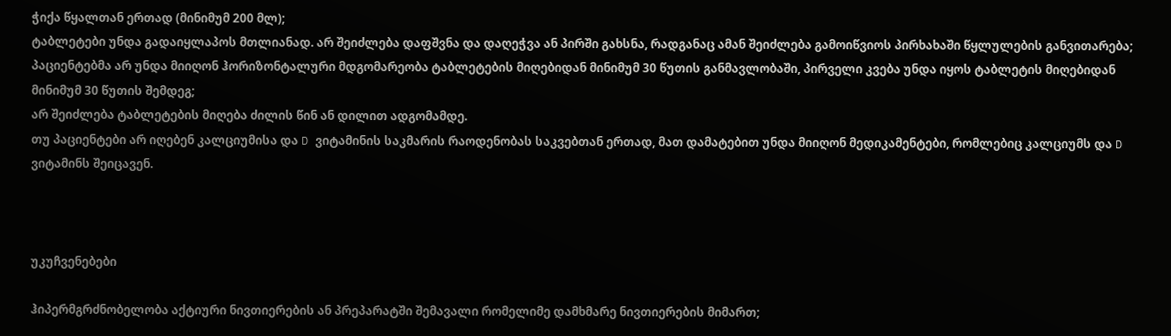ჭიქა წყალთან ერთად (მინიმუმ 200 მლ);
ტაბლეტები უნდა გადაიყლაპოს მთლიანად. არ შეიძლება დაფშვნა და დაღეჭვა ან პირში გახსნა, რადგანაც ამან შეიძლება გამოიწვიოს პირხახაში წყლულების განვითარება;
პაციენტებმა არ უნდა მიიღონ ჰორიზონტალური მდგომარეობა ტაბლეტების მიღებიდან მინიმუმ 30 წუთის განმავლობაში, პირველი კვება უნდა იყოს ტაბლეტის მიღებიდან მინიმუმ 30 წუთის შემდეგ;
არ შეიძლება ტაბლეტების მიღება ძილის წინ ან დილით ადგომამდე.
თუ პაციენტები არ იღებენ კალციუმისა და D ვიტამინის საკმარის რაოდენობას საკვებთან ერთად, მათ დამატებით უნდა მიიღონ მედიკამენტები, რომლებიც კალციუმს და D ვიტამინს შეიცავენ.



უკუჩვენებები

ჰიპერმგრძნობელობა აქტიური ნივთიერების ან პრეპარატში შემავალი რომელიმე დამხმარე ნივთიერების მიმართ;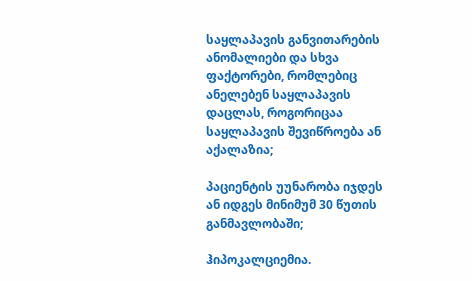საყლაპავის განვითარების ანომალიები და სხვა ფაქტორები, რომლებიც ანელებენ საყლაპავის დაცლას, როგორიცაა საყლაპავის შევიწროება ან აქალაზია;

პაციენტის უუნარობა იჯდეს ან იდგეს მინიმუმ 30 წუთის განმავლობაში;

ჰიპოკალციემია.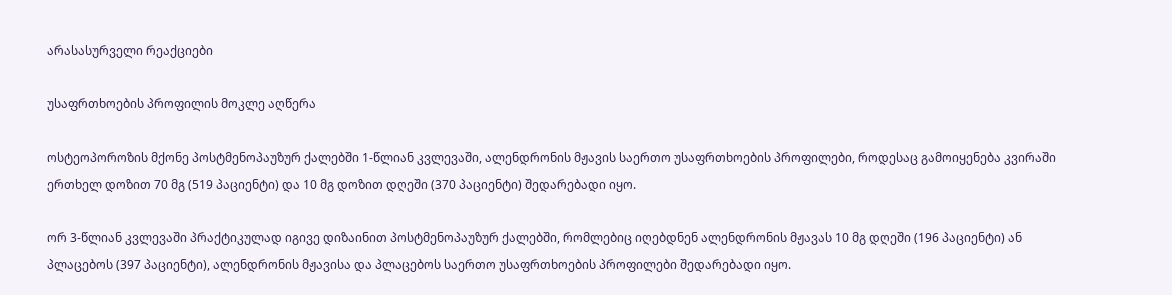არასასურველი რეაქციები

უსაფრთხოების პროფილის მოკლე აღწერა

ოსტეოპოროზის მქონე პოსტმენოპაუზურ ქალებში 1-წლიან კვლევაში, ალენდრონის მჟავის საერთო უსაფრთხოების პროფილები, როდესაც გამოიყენება კვირაში ერთხელ დოზით 70 მგ (519 პაციენტი) და 10 მგ დოზით დღეში (370 პაციენტი) შედარებადი იყო.

ორ 3-წლიან კვლევაში პრაქტიკულად იგივე დიზაინით პოსტმენოპაუზურ ქალებში, რომლებიც იღებდნენ ალენდრონის მჟავას 10 მგ დღეში (196 პაციენტი) ან პლაცებოს (397 პაციენტი), ალენდრონის მჟავისა და პლაცებოს საერთო უსაფრთხოების პროფილები შედარებადი იყო.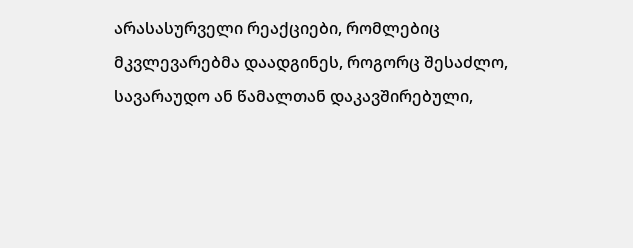არასასურველი რეაქციები, რომლებიც მკვლევარებმა დაადგინეს, როგორც შესაძლო, სავარაუდო ან წამალთან დაკავშირებული,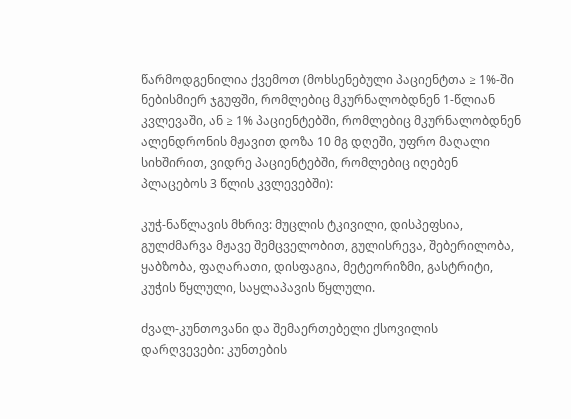წარმოდგენილია ქვემოთ (მოხსენებული პაციენტთა ≥ 1%-ში ნებისმიერ ჯგუფში, რომლებიც მკურნალობდნენ 1-წლიან კვლევაში, ან ≥ 1% პაციენტებში, რომლებიც მკურნალობდნენ ალენდრონის მჟავით დოზა 10 მგ დღეში, უფრო მაღალი სიხშირით, ვიდრე პაციენტებში, რომლებიც იღებენ პლაცებოს 3 წლის კვლევებში):

კუჭ-ნაწლავის მხრივ: მუცლის ტკივილი, დისპეფსია, გულძმარვა მჟავე შემცველობით, გულისრევა, შებერილობა, ყაბზობა, ფაღარათი, დისფაგია, მეტეორიზმი, გასტრიტი, კუჭის წყლული, საყლაპავის წყლული.

ძვალ-კუნთოვანი და შემაერთებელი ქსოვილის დარღვევები: კუნთების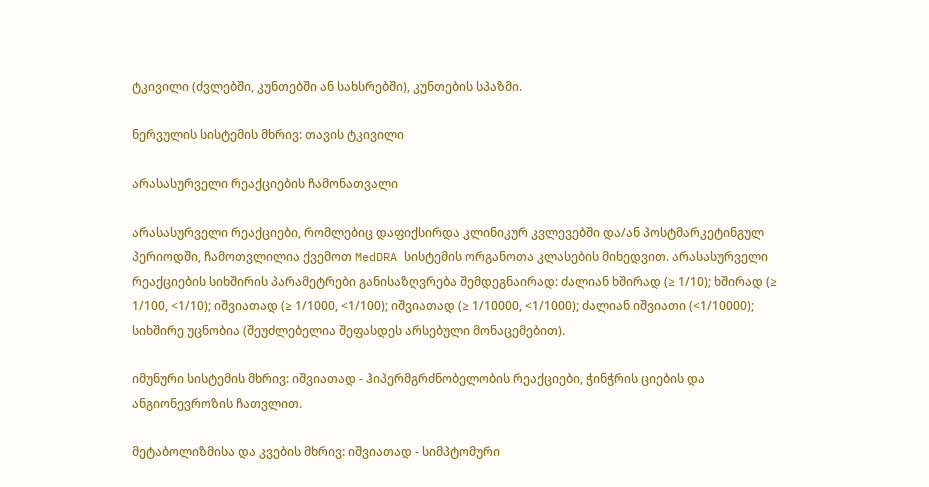ტკივილი (ძვლებში, კუნთებში ან სახსრებში), კუნთების სპაზმი.

ნერვულის სისტემის მხრივ: თავის ტკივილი

არასასურველი რეაქციების ჩამონათვალი

არასასურველი რეაქციები, რომლებიც დაფიქსირდა კლინიკურ კვლევებში და/ან პოსტმარკეტინგულ პერიოდში, ჩამოთვლილია ქვემოთ MedDRA სისტემის ორგანოთა კლასების მიხედვით. არასასურველი რეაქციების სიხშირის პარამეტრები განისაზღვრება შემდეგნაირად: ძალიან ხშირად (≥ 1/10); ხშირად (≥ 1/100, <1/10); იშვიათად (≥ 1/1000, <1/100); იშვიათად (≥ 1/10000, <1/1000); ძალიან იშვიათი (<1/10000); სიხშირე უცნობია (შეუძლებელია შეფასდეს არსებული მონაცემებით).

იმუნური სისტემის მხრივ: იშვიათად - ჰიპერმგრძნობელობის რეაქციები, ჭინჭრის ციების და ანგიონევროზის ჩათვლით.

მეტაბოლიზმისა და კვების მხრივ: იშვიათად - სიმპტომური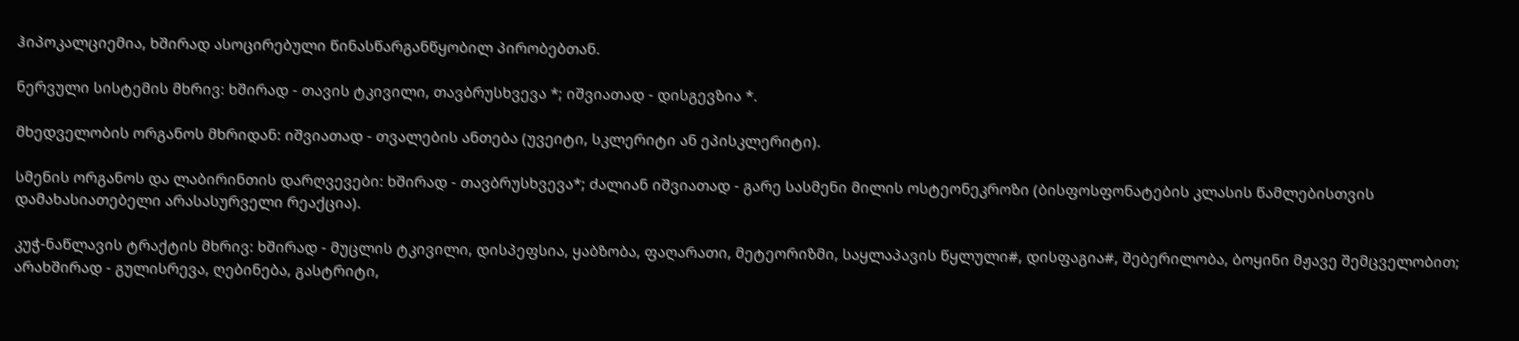ჰიპოკალციემია, ხშირად ასოცირებული წინასწარგანწყობილ პირობებთან.

ნერვული სისტემის მხრივ: ხშირად - თავის ტკივილი, თავბრუსხვევა *; იშვიათად - დისგევზია *.

მხედველობის ორგანოს მხრიდან: იშვიათად - თვალების ანთება (უვეიტი, სკლერიტი ან ეპისკლერიტი).

სმენის ორგანოს და ლაბირინთის დარღვევები: ხშირად - თავბრუსხვევა*; ძალიან იშვიათად - გარე სასმენი მილის ოსტეონეკროზი (ბისფოსფონატების კლასის წამლებისთვის დამახასიათებელი არასასურველი რეაქცია).

კუჭ-ნაწლავის ტრაქტის მხრივ: ხშირად - მუცლის ტკივილი, დისპეფსია, ყაბზობა, ფაღარათი, მეტეორიზმი, საყლაპავის წყლული#, დისფაგია#, შებერილობა, ბოყინი მჟავე შემცველობით; არახშირად - გულისრევა, ღებინება, გასტრიტი,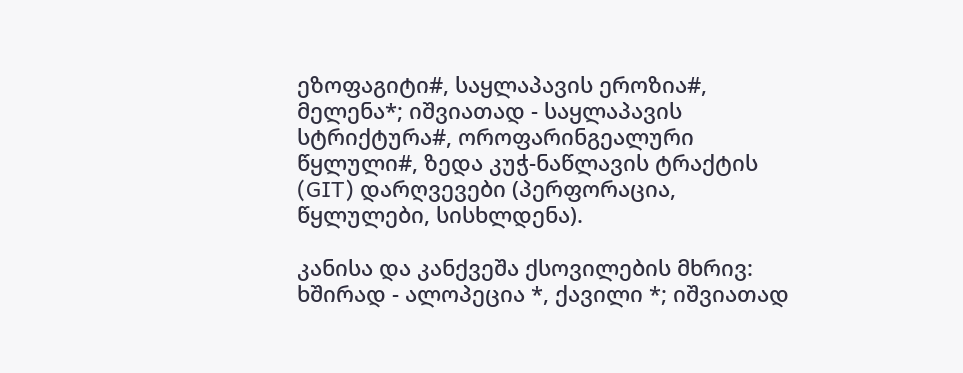ეზოფაგიტი#, საყლაპავის ეროზია#, მელენა*; იშვიათად - საყლაპავის სტრიქტურა#, ოროფარინგეალური წყლული#, ზედა კუჭ-ნაწლავის ტრაქტის (GIT) დარღვევები (პერფორაცია, წყლულები, სისხლდენა).

კანისა და კანქვეშა ქსოვილების მხრივ: ხშირად - ალოპეცია *, ქავილი *; იშვიათად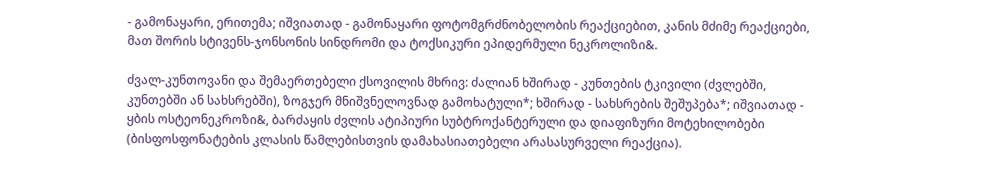- გამონაყარი, ერითემა; იშვიათად - გამონაყარი ფოტომგრძნობელობის რეაქციებით, კანის მძიმე რეაქციები, მათ შორის სტივენს-ჯონსონის სინდრომი და ტოქსიკური ეპიდერმული ნეკროლიზი&.

ძვალ-კუნთოვანი და შემაერთებელი ქსოვილის მხრივ: ძალიან ხშირად - კუნთების ტკივილი (ძვლებში, კუნთებში ან სახსრებში), ზოგჯერ მნიშვნელოვნად გამოხატული*; ხშირად - სახსრების შეშუპება*; იშვიათად - ყბის ოსტეონეკროზი&, ბარძაყის ძვლის ატიპიური სუბტროქანტერული და დიაფიზური მოტეხილობები (ბისფოსფონატების კლასის წამლებისთვის დამახასიათებელი არასასურველი რეაქცია).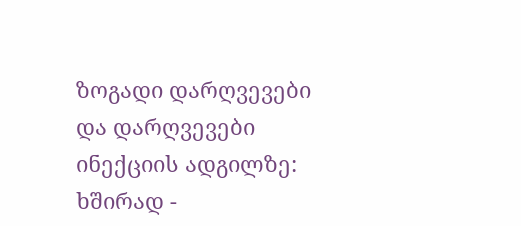ზოგადი დარღვევები და დარღვევები ინექციის ადგილზე: ხშირად -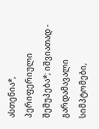ასთენია*, პერიფერიული შეშუპება*; იშვიათად - გარდამავალი სიმპტომები,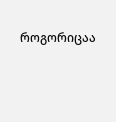როგორიცაა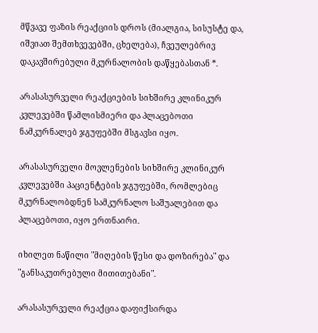მწვავე ფაზის რეაქციის დროს (მიალგია, სისუსტე და, იშვიათ შემთხვევებში, ცხელება), ჩვეულებრივ დაკავშირებული მკურნალობის დაწყებასთან *.

არასასურველი რეაქციების სიხშირე კლინიკურ კვლევებში წამლისმიერი და პლაცებოთი ნამკურნალებ ჯგუფებში მსგავსი იყო.

არასასურველი მოვლენების სიხშირე კლინიკურ კვლევებში პაციენტების ჯგუფებში, რომლებიც მკურნალობდნენ სამკურნალო საშუალებით და პლაცებოთი, იყო ერთნაირი.

იხილეთ ნაწილი "მიღების წესი და დოზირება" და "განსაკუთრებული მითითებანი".

არასასურველი რეაქცია დაფიქსირდა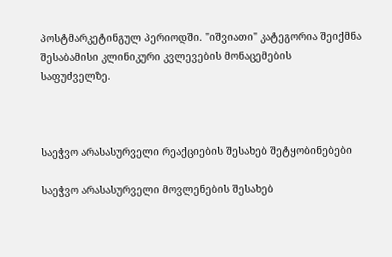პოსტმარკეტინგულ პერიოდში. "იშვიათი" კატეგორია შეიქმნა შესაბამისი კლინიკური კვლევების მონაცემების საფუძველზე.



საეჭვო არასასურველი რეაქციების შესახებ შეტყობინებები

საეჭვო არასასურველი მოვლენების შესახებ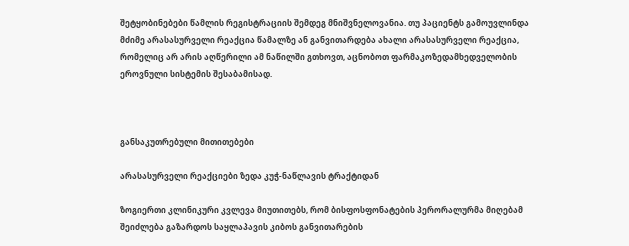შეტყობინებები წამლის რეგისტრაციის შემდეგ მნიშვნელოვანია. თუ პაციენტს გამოუვლინდა მძიმე არასასურველი რეაქცია წამალზე ან განვითარდება ახალი არასასურველი რეაქცია, რომელიც არ არის აღწერილი ამ ნაწილში გთხოვთ, აცნობოთ ფარმაკოზედამხედველობის ეროვნული სისტემის შესაბამისად.



განსაკუთრებული მითითებები

არასასურველი რეაქციები ზედა კუჭ-ნაწლავის ტრაქტიდან

ზოგიერთი კლინიკური კვლევა მიუთითებს, რომ ბისფოსფონატების პერორალურმა მიღებამ შეიძლება გაზარდოს საყლაპავის კიბოს განვითარების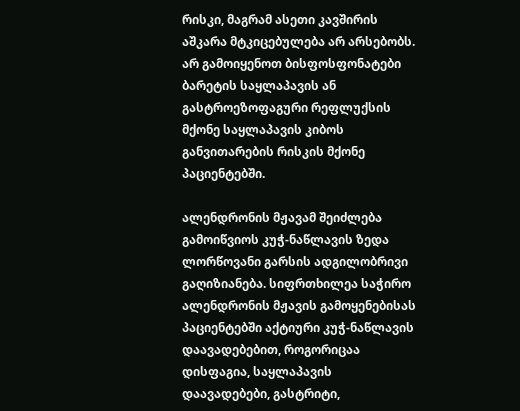რისკი, მაგრამ ასეთი კავშირის აშკარა მტკიცებულება არ არსებობს. არ გამოიყენოთ ბისფოსფონატები ბარეტის საყლაპავის ან გასტროეზოფაგური რეფლუქსის მქონე საყლაპავის კიბოს განვითარების რისკის მქონე პაციენტებში.

ალენდრონის მჟავამ შეიძლება გამოიწვიოს კუჭ-ნაწლავის ზედა ლორწოვანი გარსის ადგილობრივი გაღიზიანება. სიფრთხილეა საჭირო ალენდრონის მჟავის გამოყენებისას პაციენტებში აქტიური კუჭ-ნაწლავის დაავადებებით, როგორიცაა დისფაგია, საყლაპავის დაავადებები, გასტრიტი,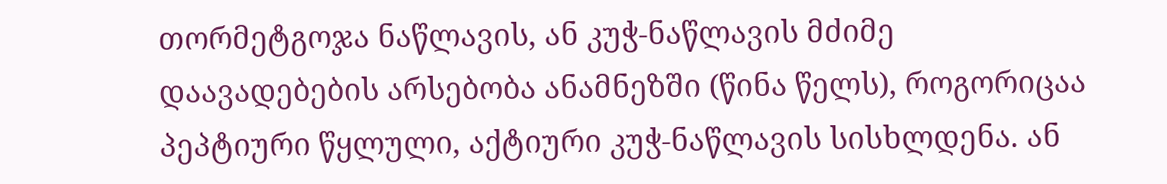თორმეტგოჯა ნაწლავის, ან კუჭ-ნაწლავის მძიმე დაავადებების არსებობა ანამნეზში (წინა წელს), როგორიცაა პეპტიური წყლული, აქტიური კუჭ-ნაწლავის სისხლდენა. ან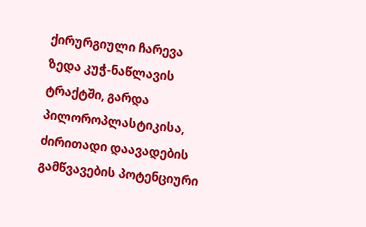ქირურგიული ჩარევა ზედა კუჭ-ნაწლავის ტრაქტში, გარდა პილოროპლასტიკისა, ძირითადი დაავადების გამწვავების პოტენციური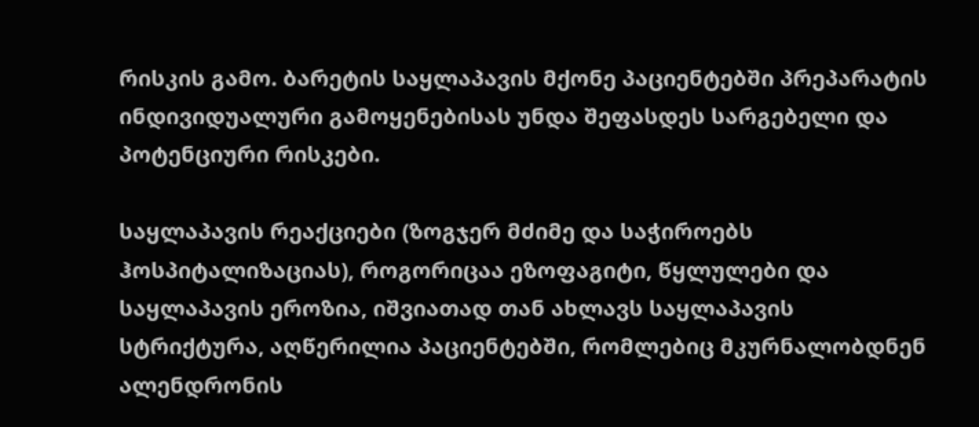რისკის გამო. ბარეტის საყლაპავის მქონე პაციენტებში პრეპარატის ინდივიდუალური გამოყენებისას უნდა შეფასდეს სარგებელი და პოტენციური რისკები.

საყლაპავის რეაქციები (ზოგჯერ მძიმე და საჭიროებს ჰოსპიტალიზაციას), როგორიცაა ეზოფაგიტი, წყლულები და საყლაპავის ეროზია, იშვიათად თან ახლავს საყლაპავის სტრიქტურა, აღწერილია პაციენტებში, რომლებიც მკურნალობდნენ ალენდრონის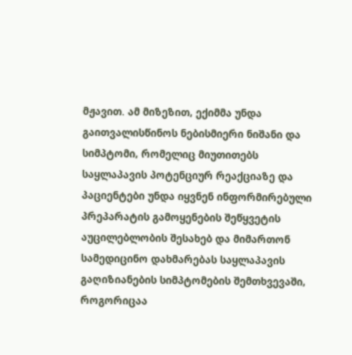მჟავით. ამ მიზეზით, ექიმმა უნდა გაითვალისწინოს ნებისმიერი ნიშანი და სიმპტომი, რომელიც მიუთითებს საყლაპავის პოტენციურ რეაქციაზე და პაციენტები უნდა იყვნენ ინფორმირებული პრეპარატის გამოყენების შეწყვეტის აუცილებლობის შესახებ და მიმართონ სამედიცინო დახმარებას საყლაპავის გაღიზიანების სიმპტომების შემთხვევაში, როგორიცაა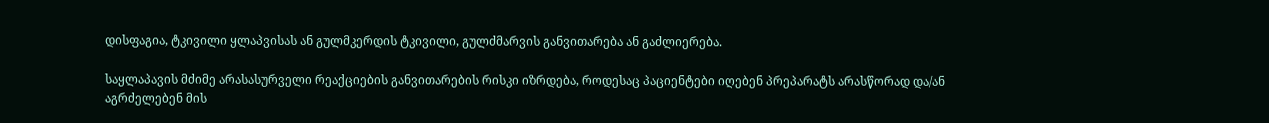დისფაგია, ტკივილი ყლაპვისას ან გულმკერდის ტკივილი, გულძმარვის განვითარება ან გაძლიერება.

საყლაპავის მძიმე არასასურველი რეაქციების განვითარების რისკი იზრდება, როდესაც პაციენტები იღებენ პრეპარატს არასწორად და/ან აგრძელებენ მის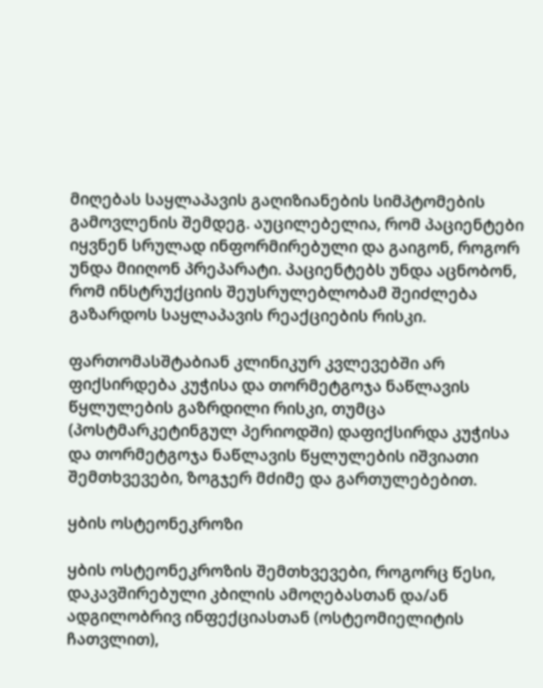მიღებას საყლაპავის გაღიზიანების სიმპტომების გამოვლენის შემდეგ. აუცილებელია, რომ პაციენტები იყვნენ სრულად ინფორმირებული და გაიგონ, როგორ უნდა მიიღონ პრეპარატი. პაციენტებს უნდა აცნობონ, რომ ინსტრუქციის შეუსრულებლობამ შეიძლება გაზარდოს საყლაპავის რეაქციების რისკი.

ფართომასშტაბიან კლინიკურ კვლევებში არ ფიქსირდება კუჭისა და თორმეტგოჯა ნაწლავის წყლულების გაზრდილი რისკი, თუმცა (პოსტმარკეტინგულ პერიოდში) დაფიქსირდა კუჭისა და თორმეტგოჯა ნაწლავის წყლულების იშვიათი შემთხვევები, ზოგჯერ მძიმე და გართულებებით.

ყბის ოსტეონეკროზი

ყბის ოსტეონეკროზის შემთხვევები, როგორც წესი, დაკავშირებული კბილის ამოღებასთან და/ან ადგილობრივ ინფექციასთან (ოსტეომიელიტის ჩათვლით),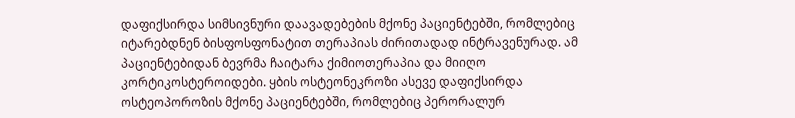დაფიქსირდა სიმსივნური დაავადებების მქონე პაციენტებში, რომლებიც იტარებდნენ ბისფოსფონატით თერაპიას ძირითადად ინტრავენურად. ამ პაციენტებიდან ბევრმა ჩაიტარა ქიმიოთერაპია და მიიღო კორტიკოსტეროიდები. ყბის ოსტეონეკროზი ასევე დაფიქსირდა ოსტეოპოროზის მქონე პაციენტებში, რომლებიც პერორალურ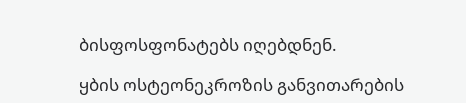ბისფოსფონატებს იღებდნენ.

ყბის ოსტეონეკროზის განვითარების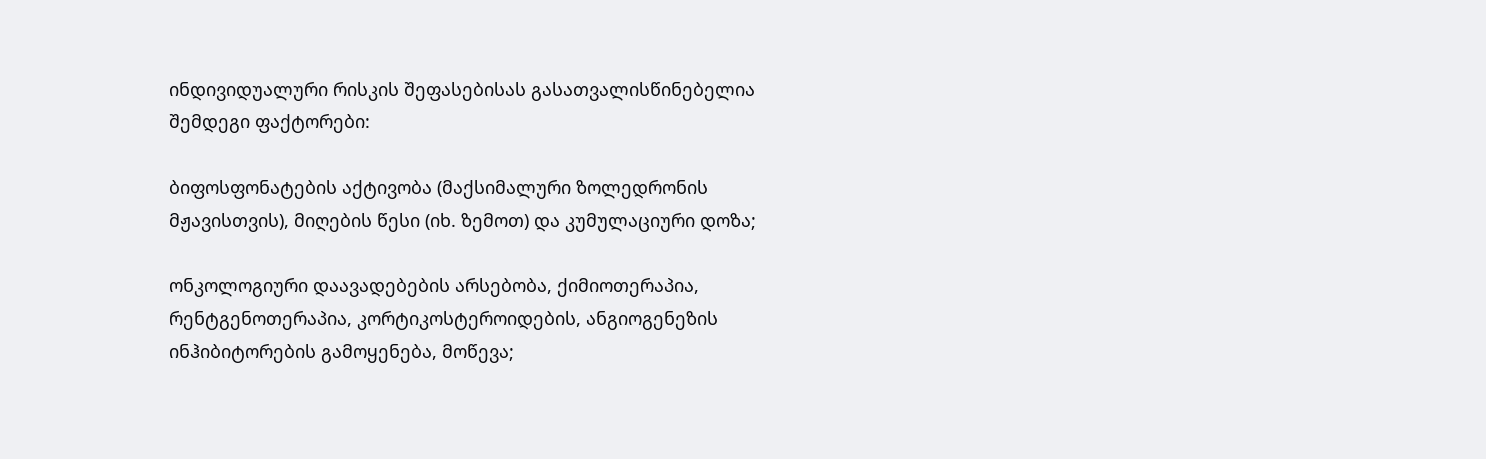ინდივიდუალური რისკის შეფასებისას გასათვალისწინებელია შემდეგი ფაქტორები:

ბიფოსფონატების აქტივობა (მაქსიმალური ზოლედრონის მჟავისთვის), მიღების წესი (იხ. ზემოთ) და კუმულაციური დოზა;

ონკოლოგიური დაავადებების არსებობა, ქიმიოთერაპია, რენტგენოთერაპია, კორტიკოსტეროიდების, ანგიოგენეზის ინჰიბიტორების გამოყენება, მოწევა;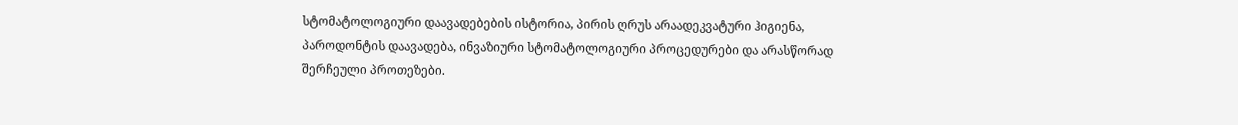სტომატოლოგიური დაავადებების ისტორია, პირის ღრუს არაადეკვატური ჰიგიენა, პაროდონტის დაავადება, ინვაზიური სტომატოლოგიური პროცედურები და არასწორად შერჩეული პროთეზები.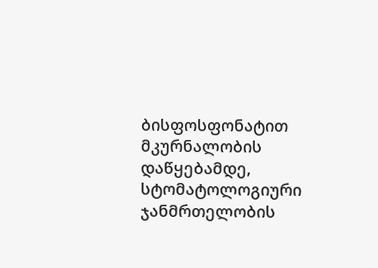ბისფოსფონატით მკურნალობის დაწყებამდე, სტომატოლოგიური ჯანმრთელობის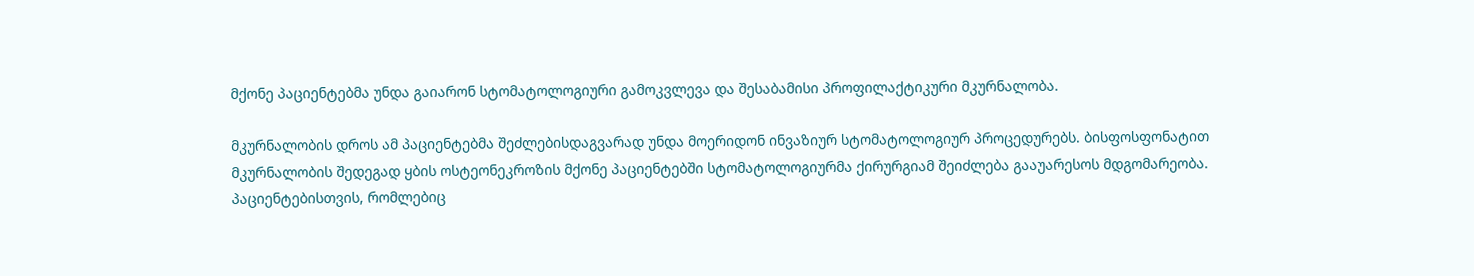მქონე პაციენტებმა უნდა გაიარონ სტომატოლოგიური გამოკვლევა და შესაბამისი პროფილაქტიკური მკურნალობა.

მკურნალობის დროს ამ პაციენტებმა შეძლებისდაგვარად უნდა მოერიდონ ინვაზიურ სტომატოლოგიურ პროცედურებს. ბისფოსფონატით მკურნალობის შედეგად ყბის ოსტეონეკროზის მქონე პაციენტებში სტომატოლოგიურმა ქირურგიამ შეიძლება გააუარესოს მდგომარეობა. პაციენტებისთვის, რომლებიც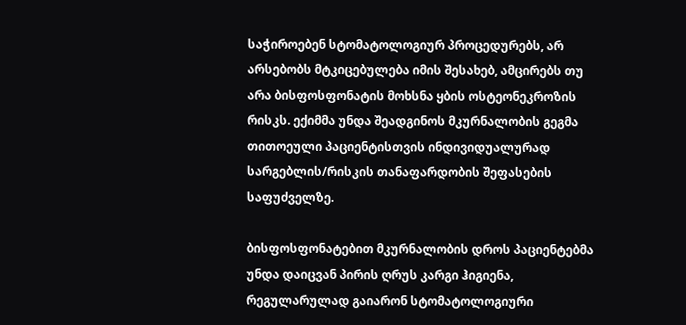საჭიროებენ სტომატოლოგიურ პროცედურებს, არ არსებობს მტკიცებულება იმის შესახებ, ამცირებს თუ არა ბისფოსფონატის მოხსნა ყბის ოსტეონეკროზის რისკს. ექიმმა უნდა შეადგინოს მკურნალობის გეგმა თითოეული პაციენტისთვის ინდივიდუალურად სარგებლის/რისკის თანაფარდობის შეფასების საფუძველზე.

ბისფოსფონატებით მკურნალობის დროს პაციენტებმა უნდა დაიცვან პირის ღრუს კარგი ჰიგიენა, რეგულარულად გაიარონ სტომატოლოგიური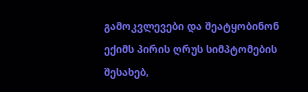გამოკვლევები და შეატყობინონ ექიმს პირის ღრუს სიმპტომების შესახებ,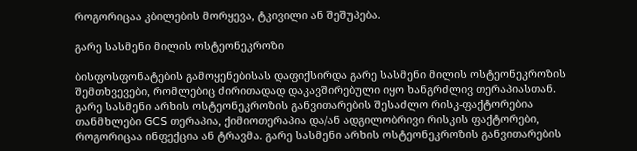როგორიცაა კბილების მორყევა, ტკივილი ან შეშუპება.

გარე სასმენი მილის ოსტეონეკროზი

ბისფოსფონატების გამოყენებისას დაფიქსირდა გარე სასმენი მილის ოსტეონეკროზის შემთხვევები, რომლებიც ძირითადად დაკავშირებული იყო ხანგრძლივ თერაპიასთან. გარე სასმენი არხის ოსტეონეკროზის განვითარების შესაძლო რისკ-ფაქტორებია თანმხლები GCS თერაპია, ქიმიოთერაპია და/ან ადგილობრივი რისკის ფაქტორები, როგორიცაა ინფექცია ან ტრავმა. გარე სასმენი არხის ოსტეონეკროზის განვითარების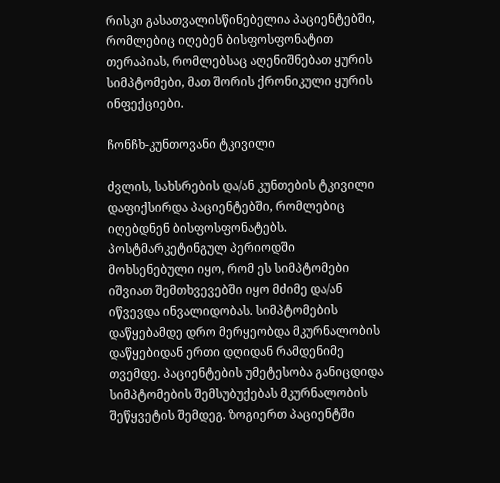რისკი გასათვალისწინებელია პაციენტებში, რომლებიც იღებენ ბისფოსფონატით თერაპიას, რომლებსაც აღენიშნებათ ყურის სიმპტომები, მათ შორის ქრონიკული ყურის ინფექციები.

ჩონჩხ-კუნთოვანი ტკივილი

ძვლის, სახსრების და/ან კუნთების ტკივილი დაფიქსირდა პაციენტებში, რომლებიც იღებდნენ ბისფოსფონატებს. პოსტმარკეტინგულ პერიოდში მოხსენებული იყო, რომ ეს სიმპტომები იშვიათ შემთხვევებში იყო მძიმე და/ან იწვევდა ინვალიდობას. სიმპტომების დაწყებამდე დრო მერყეობდა მკურნალობის დაწყებიდან ერთი დღიდან რამდენიმე თვემდე. პაციენტების უმეტესობა განიცდიდა სიმპტომების შემსუბუქებას მკურნალობის შეწყვეტის შემდეგ. ზოგიერთ პაციენტში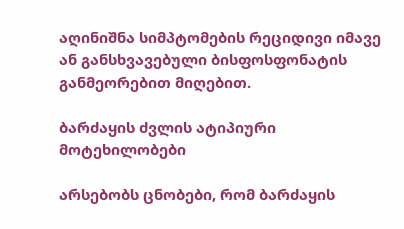აღინიშნა სიმპტომების რეციდივი იმავე ან განსხვავებული ბისფოსფონატის განმეორებით მიღებით.

ბარძაყის ძვლის ატიპიური მოტეხილობები

არსებობს ცნობები, რომ ბარძაყის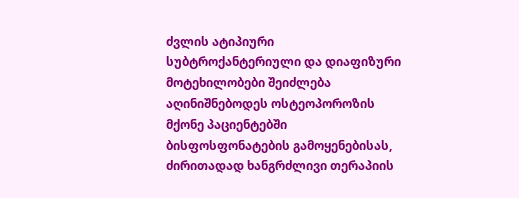ძვლის ატიპიური სუბტროქანტერიული და დიაფიზური მოტეხილობები შეიძლება აღინიშნებოდეს ოსტეოპოროზის მქონე პაციენტებში ბისფოსფონატების გამოყენებისას, ძირითადად ხანგრძლივი თერაპიის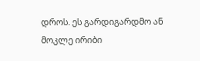დროს. ეს გარდიგარდმო ან მოკლე ირიბი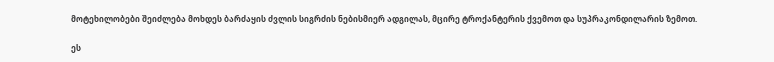მოტეხილობები შეიძლება მოხდეს ბარძაყის ძვლის სიგრძის ნებისმიერ ადგილას, მცირე ტროქანტერის ქვემოთ და სუპრაკონდილარის ზემოთ.

ეს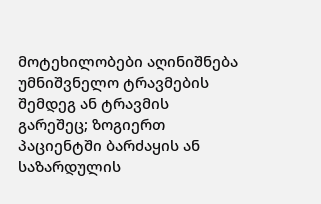მოტეხილობები აღინიშნება უმნიშვნელო ტრავმების შემდეგ ან ტრავმის გარეშეც; ზოგიერთ პაციენტში ბარძაყის ან საზარდულის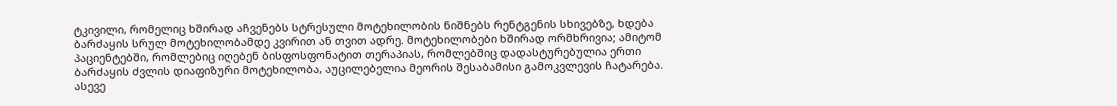ტკივილი, რომელიც ხშირად აჩვენებს სტრესული მოტეხილობის ნიშნებს რენტგენის სხივებზე, ხდება ბარძაყის სრულ მოტეხილობამდე კვირით ან თვით ადრე. მოტეხილობები ხშირად ორმხრივია; ამიტომ პაციენტებში, რომლებიც იღებენ ბისფოსფონატით თერაპიას, რომლებშიც დადასტურებულია ერთი ბარძაყის ძვლის დიაფიზური მოტეხილობა, აუცილებელია მეორის შესაბამისი გამოკვლევის ჩატარება. ასევე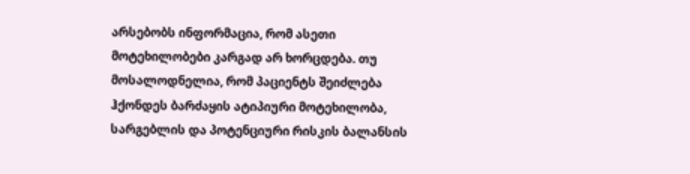არსებობს ინფორმაცია, რომ ასეთი მოტეხილობები კარგად არ ხორცდება. თუ მოსალოდნელია, რომ პაციენტს შეიძლება ჰქონდეს ბარძაყის ატიპიური მოტეხილობა, სარგებლის და პოტენციური რისკის ბალანსის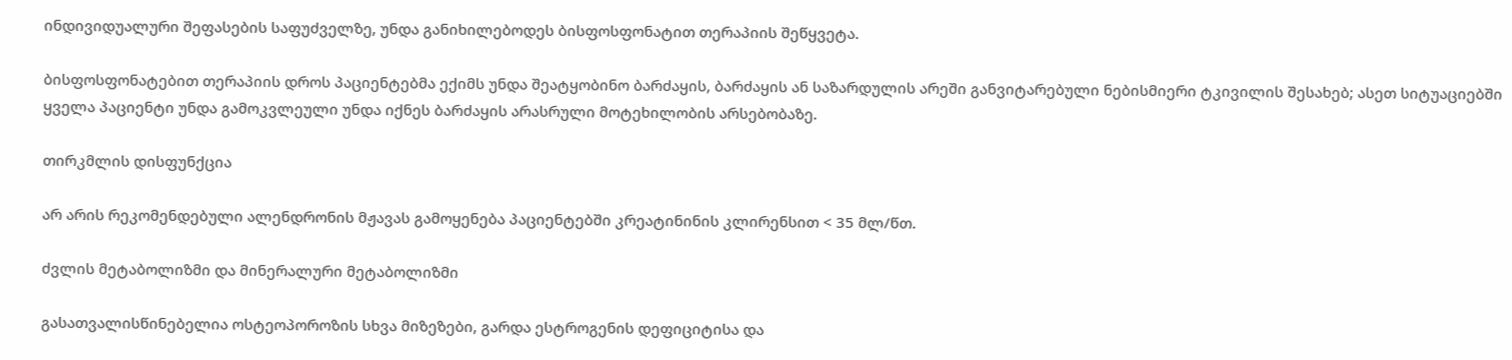ინდივიდუალური შეფასების საფუძველზე, უნდა განიხილებოდეს ბისფოსფონატით თერაპიის შეწყვეტა.

ბისფოსფონატებით თერაპიის დროს პაციენტებმა ექიმს უნდა შეატყობინო ბარძაყის, ბარძაყის ან საზარდულის არეში განვიტარებული ნებისმიერი ტკივილის შესახებ; ასეთ სიტუაციებში ყველა პაციენტი უნდა გამოკვლეული უნდა იქნეს ბარძაყის არასრული მოტეხილობის არსებობაზე.

თირკმლის დისფუნქცია

არ არის რეკომენდებული ალენდრონის მჟავას გამოყენება პაციენტებში კრეატინინის კლირენსით < 35 მლ/წთ.

ძვლის მეტაბოლიზმი და მინერალური მეტაბოლიზმი

გასათვალისწინებელია ოსტეოპოროზის სხვა მიზეზები, გარდა ესტროგენის დეფიციტისა და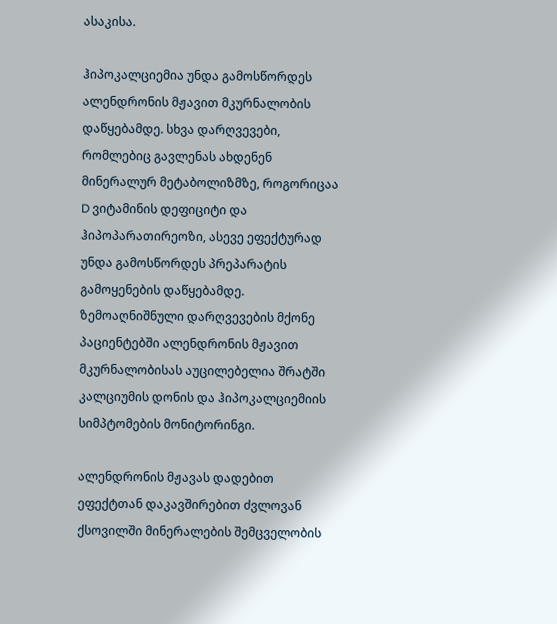ასაკისა.

ჰიპოკალციემია უნდა გამოსწორდეს ალენდრონის მჟავით მკურნალობის დაწყებამდე. სხვა დარღვევები, რომლებიც გავლენას ახდენენ მინერალურ მეტაბოლიზმზე, როგორიცაა D ვიტამინის დეფიციტი და ჰიპოპარათირეოზი, ასევე ეფექტურად უნდა გამოსწორდეს პრეპარატის გამოყენების დაწყებამდე. ზემოაღნიშნული დარღვევების მქონე პაციენტებში ალენდრონის მჟავით მკურნალობისას აუცილებელია შრატში კალციუმის დონის და ჰიპოკალციემიის სიმპტომების მონიტორინგი.

ალენდრონის მჟავას დადებით ეფექტთან დაკავშირებით ძვლოვან ქსოვილში მინერალების შემცველობის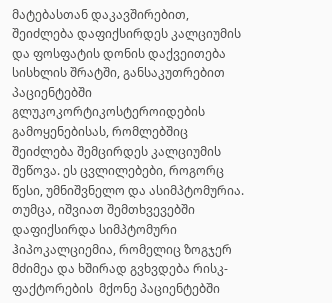მატებასთან დაკავშირებით, შეიძლება დაფიქსირდეს კალციუმის და ფოსფატის დონის დაქვეითება სისხლის შრატში, განსაკუთრებით პაციენტებში გლუკოკორტიკოსტეროიდების გამოყენებისას, რომლებშიც შეიძლება შემცირდეს კალციუმის შეწოვა. ეს ცვლილებები, როგორც წესი, უმნიშვნელო და ასიმპტომურია. თუმცა, იშვიათ შემთხვევებში დაფიქსირდა სიმპტომური ჰიპოკალციემია, რომელიც ზოგჯერ მძიმეა და ხშირად გვხვდება რისკ-ფაქტორების  მქონე პაციენტებში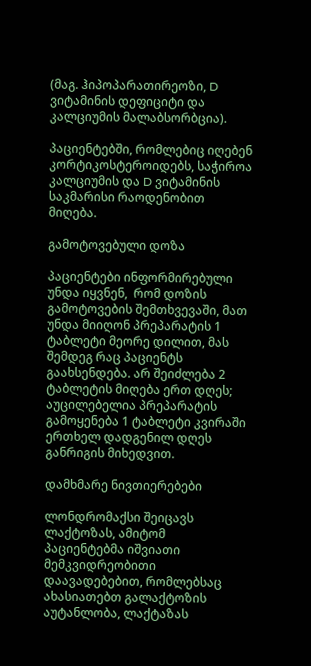(მაგ. ჰიპოპარათირეოზი, D ვიტამინის დეფიციტი და კალციუმის მალაბსორბცია).

პაციენტებში, რომლებიც იღებენ კორტიკოსტეროიდებს, საჭიროა კალციუმის და D ვიტამინის საკმარისი რაოდენობით მიღება.

გამოტოვებული დოზა

პაციენტები ინფორმირებული უნდა იყვნენ,  რომ დოზის გამოტოვების შემთხვევაში, მათ უნდა მიიღონ პრეპარატის 1 ტაბლეტი მეორე დილით, მას შემდეგ რაც პაციენტს გაახსენდება. არ შეიძლება 2 ტაბლეტის მიღება ერთ დღეს; აუცილებელია პრეპარატის გამოყენება 1 ტაბლეტი კვირაში ერთხელ დადგენილ დღეს განრიგის მიხედვით.

დამხმარე ნივთიერებები

ლონდრომაქსი შეიცავს ლაქტოზას, ამიტომ პაციენტებმა იშვიათი მემკვიდრეობითი დაავადებებით, რომლებსაც ახასიათებთ გალაქტოზის აუტანლობა, ლაქტაზას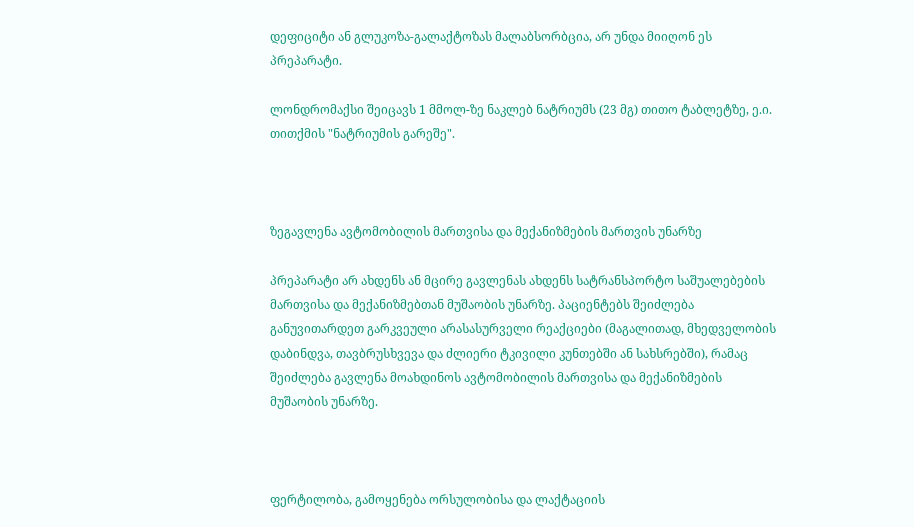დეფიციტი ან გლუკოზა-გალაქტოზას მალაბსორბცია, არ უნდა მიიღონ ეს პრეპარატი.

ლონდრომაქსი შეიცავს 1 მმოლ-ზე ნაკლებ ნატრიუმს (23 მგ) თითო ტაბლეტზე, ე.ი. თითქმის "ნატრიუმის გარეშე".



ზეგავლენა ავტომობილის მართვისა და მექანიზმების მართვის უნარზე

პრეპარატი არ ახდენს ან მცირე გავლენას ახდენს სატრანსპორტო საშუალებების მართვისა და მექანიზმებთან მუშაობის უნარზე. პაციენტებს შეიძლება განუვითარდეთ გარკვეული არასასურველი რეაქციები (მაგალითად, მხედველობის დაბინდვა, თავბრუსხვევა და ძლიერი ტკივილი კუნთებში ან სახსრებში), რამაც შეიძლება გავლენა მოახდინოს ავტომობილის მართვისა და მექანიზმების მუშაობის უნარზე.



ფერტილობა, გამოყენება ორსულობისა და ლაქტაციის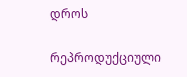დროს

რეპროდუქციული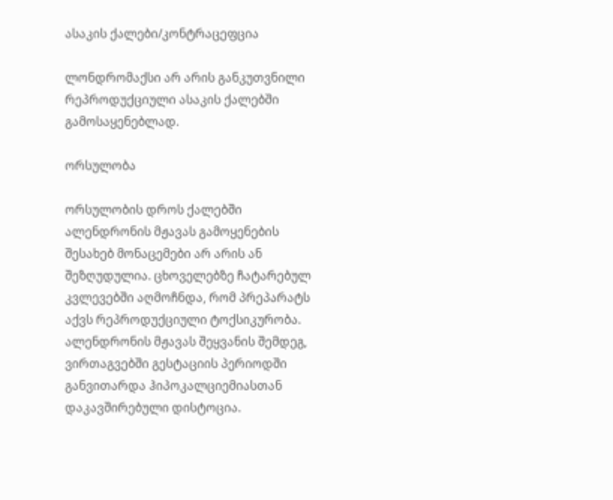ასაკის ქალები/კონტრაცეფცია

ლონდრომაქსი არ არის განკუთვნილი რეპროდუქციული ასაკის ქალებში გამოსაყენებლად.

ორსულობა

ორსულობის დროს ქალებში ალენდრონის მჟავას გამოყენების შესახებ მონაცემები არ არის ან შეზღუდულია. ცხოველებზე ჩატარებულ კვლევებში აღმოჩნდა, რომ პრეპარატს აქვს რეპროდუქციული ტოქსიკურობა. ალენდრონის მჟავას შეყვანის შემდეგ, ვირთაგვებში გესტაციის პერიოდში განვითარდა ჰიპოკალციემიასთან დაკავშირებული დისტოცია.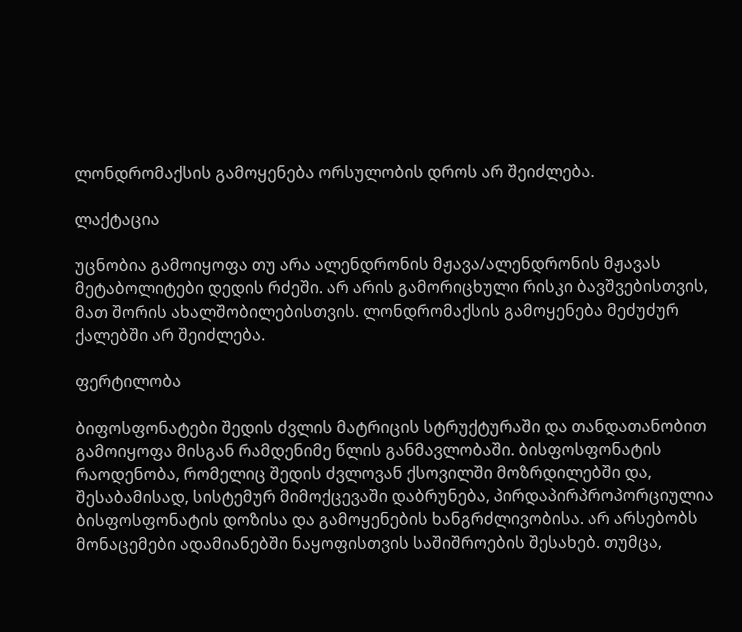ლონდრომაქსის გამოყენება ორსულობის დროს არ შეიძლება.

ლაქტაცია

უცნობია გამოიყოფა თუ არა ალენდრონის მჟავა/ალენდრონის მჟავას მეტაბოლიტები დედის რძეში. არ არის გამორიცხული რისკი ბავშვებისთვის, მათ შორის ახალშობილებისთვის. ლონდრომაქსის გამოყენება მეძუძურ ქალებში არ შეიძლება.

ფერტილობა

ბიფოსფონატები შედის ძვლის მატრიცის სტრუქტურაში და თანდათანობით გამოიყოფა მისგან რამდენიმე წლის განმავლობაში. ბისფოსფონატის რაოდენობა, რომელიც შედის ძვლოვან ქსოვილში მოზრდილებში და, შესაბამისად, სისტემურ მიმოქცევაში დაბრუნება, პირდაპირპროპორციულია ბისფოსფონატის დოზისა და გამოყენების ხანგრძლივობისა. არ არსებობს მონაცემები ადამიანებში ნაყოფისთვის საშიშროების შესახებ. თუმცა,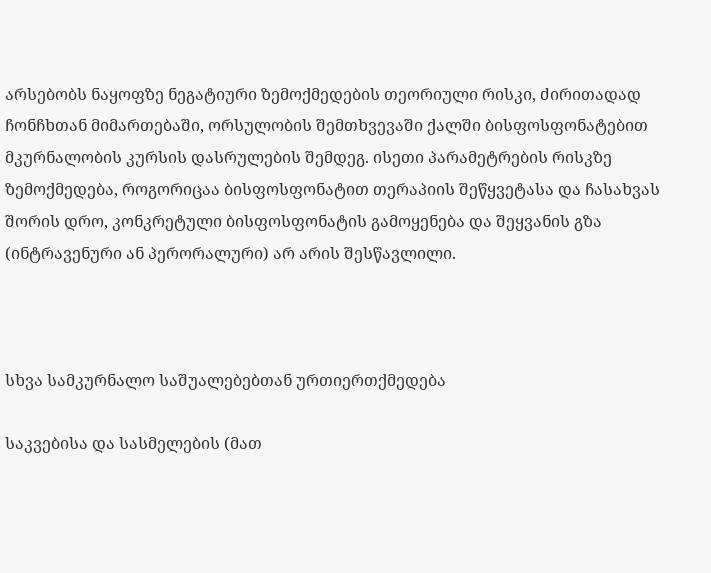არსებობს ნაყოფზე ნეგატიური ზემოქმედების თეორიული რისკი, ძირითადად ჩონჩხთან მიმართებაში, ორსულობის შემთხვევაში ქალში ბისფოსფონატებით მკურნალობის კურსის დასრულების შემდეგ. ისეთი პარამეტრების რისკზე ზემოქმედება, როგორიცაა ბისფოსფონატით თერაპიის შეწყვეტასა და ჩასახვას შორის დრო, კონკრეტული ბისფოსფონატის გამოყენება და შეყვანის გზა (ინტრავენური ან პერორალური) არ არის შესწავლილი.



სხვა სამკურნალო საშუალებებთან ურთიერთქმედება

საკვებისა და სასმელების (მათ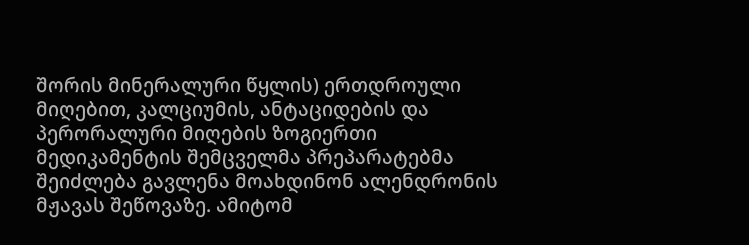შორის მინერალური წყლის) ერთდროული მიღებით, კალციუმის, ანტაციდების და პერორალური მიღების ზოგიერთი მედიკამენტის შემცველმა პრეპარატებმა შეიძლება გავლენა მოახდინონ ალენდრონის მჟავას შეწოვაზე. ამიტომ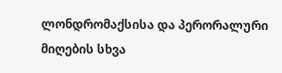ლონდრომაქსისა და პერორალური მიღების სხვა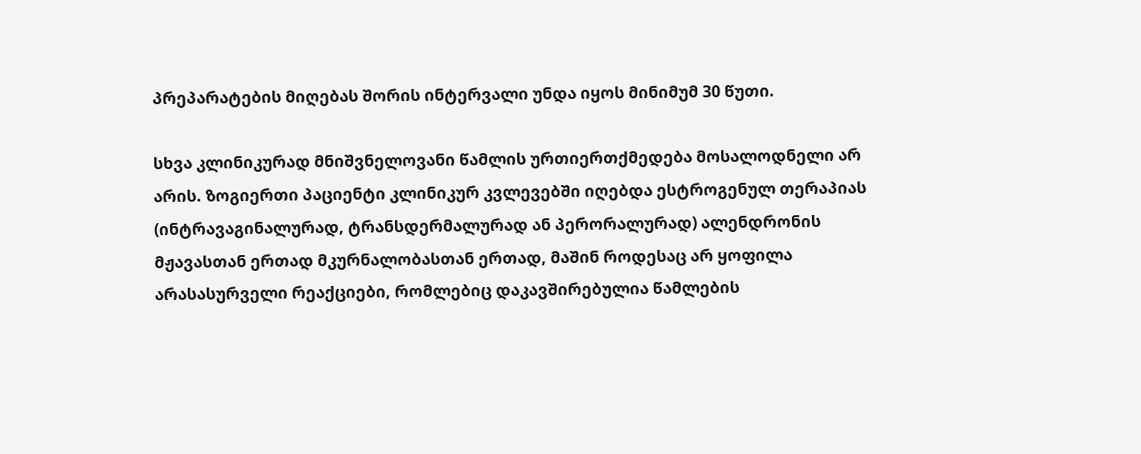პრეპარატების მიღებას შორის ინტერვალი უნდა იყოს მინიმუმ 30 წუთი.

სხვა კლინიკურად მნიშვნელოვანი წამლის ურთიერთქმედება მოსალოდნელი არ არის. ზოგიერთი პაციენტი კლინიკურ კვლევებში იღებდა ესტროგენულ თერაპიას (ინტრავაგინალურად, ტრანსდერმალურად ან პერორალურად) ალენდრონის მჟავასთან ერთად მკურნალობასთან ერთად, მაშინ როდესაც არ ყოფილა არასასურველი რეაქციები, რომლებიც დაკავშირებულია წამლების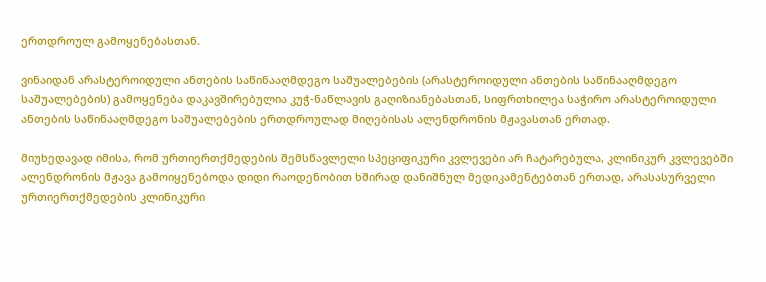ერთდროულ გამოყენებასთან.

ვინაიდან არასტეროიდული ანთების საწინააღმდეგო საშუალებების (არასტეროიდული ანთების საწინააღმდეგო საშუალებების) გამოყენება დაკავშირებულია კუჭ-ნაწლავის გაღიზიანებასთან, სიფრთხილეა საჭირო არასტეროიდული ანთების საწინააღმდეგო საშუალებების ერთდროულად მიღებისას ალენდრონის მჟავასთან ერთად.

მიუხედავად იმისა, რომ ურთიერთქმედების შემსწავლელი სპეციფიკური კვლევები არ ჩატარებულა, კლინიკურ კვლევებში ალენდრონის მჟავა გამოიყენებოდა დიდი რაოდენობით ხშირად დანიშნულ მედიკამენტებთან ერთად, არასასურველი ურთიერთქმედების კლინიკური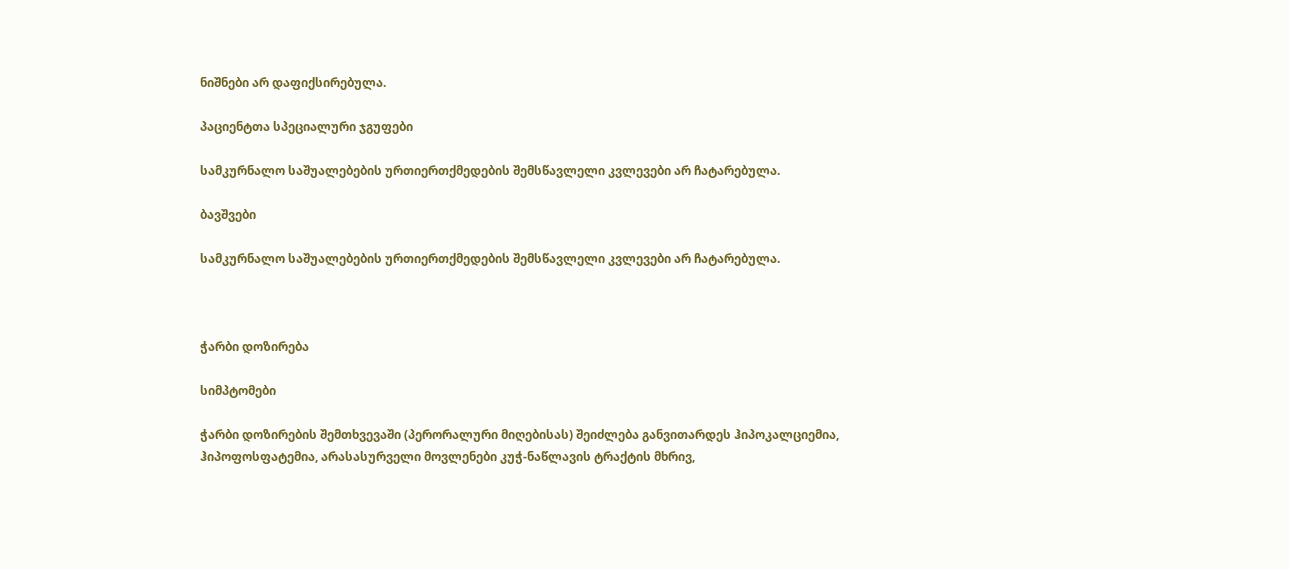ნიშნები არ დაფიქსირებულა.

პაციენტთა სპეციალური ჯგუფები

სამკურნალო საშუალებების ურთიერთქმედების შემსწავლელი კვლევები არ ჩატარებულა.

ბავშვები

სამკურნალო საშუალებების ურთიერთქმედების შემსწავლელი კვლევები არ ჩატარებულა.



ჭარბი დოზირება

სიმპტომები

ჭარბი დოზირების შემთხვევაში (პერორალური მიღებისას) შეიძლება განვითარდეს ჰიპოკალციემია, ჰიპოფოსფატემია, არასასურველი მოვლენები კუჭ-ნაწლავის ტრაქტის მხრივ,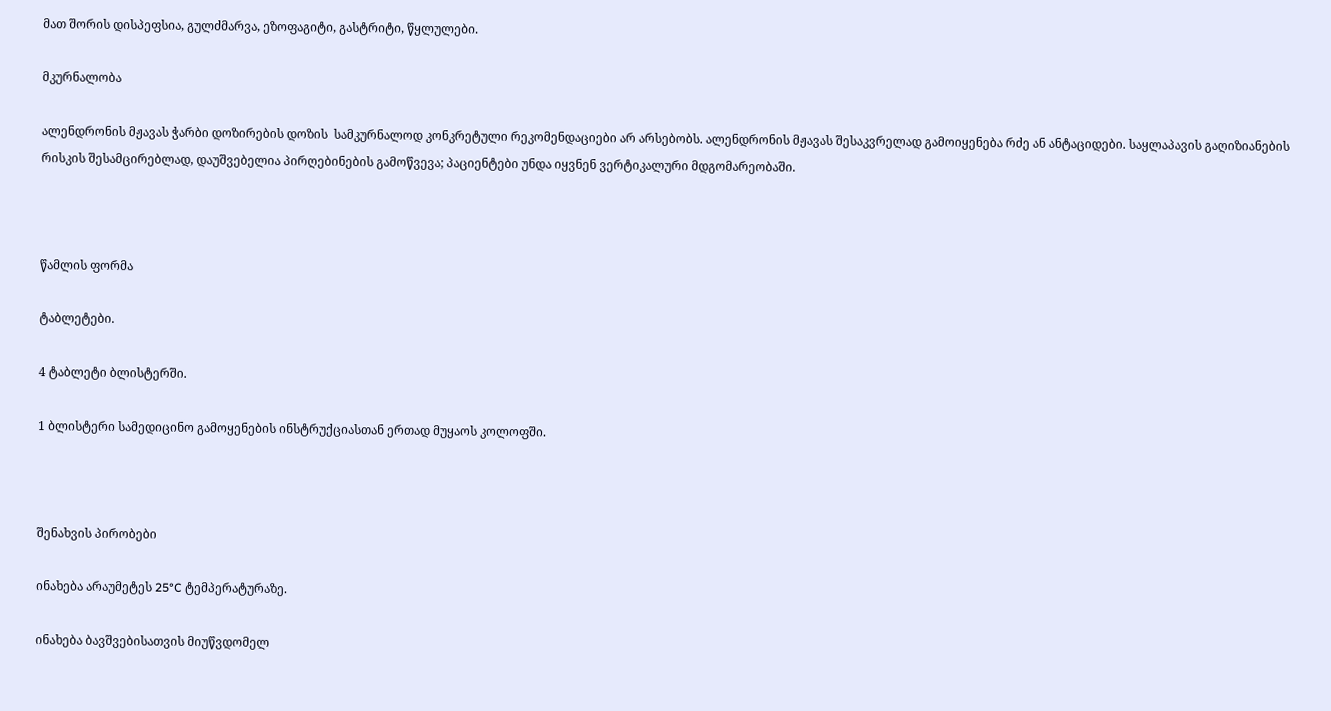მათ შორის დისპეფსია, გულძმარვა, ეზოფაგიტი, გასტრიტი, წყლულები.

მკურნალობა

ალენდრონის მჟავას ჭარბი დოზირების დოზის  სამკურნალოდ კონკრეტული რეკომენდაციები არ არსებობს. ალენდრონის მჟავას შესაკვრელად გამოიყენება რძე ან ანტაციდები. საყლაპავის გაღიზიანების რისკის შესამცირებლად, დაუშვებელია პირღებინების გამოწვევა; პაციენტები უნდა იყვნენ ვერტიკალური მდგომარეობაში.



წამლის ფორმა

ტაბლეტები.

4 ტაბლეტი ბლისტერში.

1 ბლისტერი სამედიცინო გამოყენების ინსტრუქციასთან ერთად მუყაოს კოლოფში.



შენახვის პირობები

ინახება არაუმეტეს 25°C ტემპერატურაზე.

ინახება ბავშვებისათვის მიუწვდომელ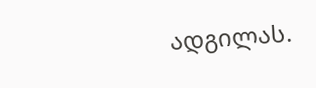ადგილას.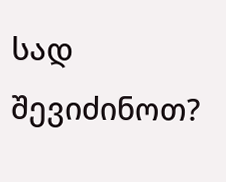სად შევიძინოთ?